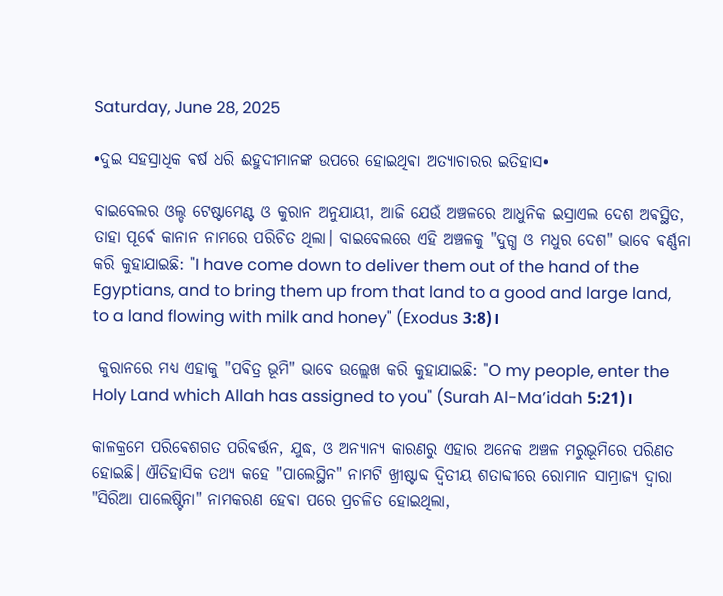Saturday, June 28, 2025

•ଦୁଇ ସହସ୍ରାଧିକ ଵର୍ଷ ଧରି ଈହୁଦୀମାନଙ୍କ ଉପରେ ହୋଇଥିଵା ଅତ୍ୟାଚାରର ଇତିହାସ•

ବାଇବେଲର ଓଲ୍ଡ ଟେଷ୍ଟାମେଣ୍ଟ ଓ କୁରାନ ଅନୁଯାୟୀ, ଆଜି ଯେଉଁ ଅଞ୍ଚଳରେ ଆଧୁନିକ ଇସ୍ରାଏଲ ଦେଶ ଅଵସ୍ଥିତ, ତାହା ପୂର୍ଵେ କାନାନ ନାମରେ ପରିଚିତ ଥିଲା। ବାଇବେଲରେ ଏହି ଅଞ୍ଚଳକୁ "ଦୁଗ୍ଧ ଓ ମଧୁର ଦେଶ" ଭାବେ ଵର୍ଣ୍ଣନା କରି କୁହାଯାଇଛି: "I have come down to deliver them out of the hand of the Egyptians, and to bring them up from that land to a good and large land, to a land flowing with milk and honey" (Exodus 3:8)।

 କୁରାନରେ ମଧ୍ୟ ଏହାକୁ "ପଵିତ୍ର ଭୂମି" ଭାବେ ଉଲ୍ଲେଖ କରି କୁହାଯାଇଛି: "O my people, enter the Holy Land which Allah has assigned to you" (Surah Al-Ma’idah 5:21)।

କାଳକ୍ରମେ ପରିଵେଶଗତ ପରିଵର୍ତ୍ତନ, ଯୁଦ୍ଧ, ଓ ଅନ୍ୟାନ୍ୟ କାରଣରୁ ଏହାର ଅନେକ ଅଞ୍ଚଳ ମରୁଭୂମିରେ ପରିଣତ ହୋଇଛି। ଐତିହାସିକ ତଥ୍ୟ କହେ "ପାଲେସ୍ଥିନ" ନାମଟି ଖ୍ରୀଷ୍ଟାବ୍ଦ ଦ୍ୱିତୀୟ ଶତାବ୍ଦୀରେ ରୋମାନ ସାମ୍ରାଜ୍ୟ ଦ୍ୱାରା "ସିରିଆ ପାଲେଷ୍ଟିନା" ନାମକରଣ ହେଵା ପରେ ପ୍ରଚଳିତ ହୋଇଥିଲା,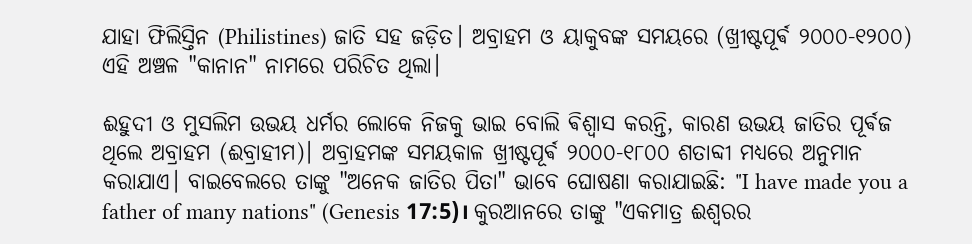ଯାହା ଫିଲିସ୍ତିନ (Philistines) ଜାତି ସହ ଜଡ଼ିତ। ଅବ୍ରାହମ ଓ ୟାକୁବଙ୍କ ସମୟରେ (ଖ୍ରୀଷ୍ଟପୂର୍ଵ ୨୦୦୦-୧୨୦୦) ଏହି ଅଞ୍ଚଳ "କାନାନ" ନାମରେ ପରିଚିତ ଥିଲା।

ଈହୁଦୀ ଓ ମୁସଲିମ ଉଭୟ ଧର୍ମର ଲୋକେ ନିଜକୁ ଭାଇ ବୋଲି ଵିଶ୍ୱାସ କରନ୍ତି, କାରଣ ଉଭୟ ଜାତିର ପୂର୍ଵଜ ଥିଲେ ଅବ୍ରାହମ (ଈବ୍ରାହୀମ)। ଅବ୍ରାହମଙ୍କ ସମୟକାଳ ଖ୍ରୀଷ୍ଟପୂର୍ଵ ୨୦୦୦-୧୮୦୦ ଶତାବ୍ଦୀ ମଧ୍ୟରେ ଅନୁମାନ କରାଯାଏ। ବାଇବେଲରେ ତାଙ୍କୁ "ଅନେକ ଜାତିର ପିତା" ଭାବେ ଘୋଷଣା କରାଯାଇଛି: "I have made you a father of many nations" (Genesis 17:5)। କୁରଆନରେ ତାଙ୍କୁ "ଏକମାତ୍ର ଈଶ୍ବରର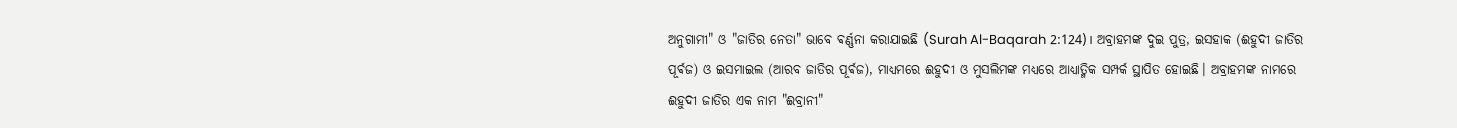ଅନୁଗାମୀ" ଓ "ଜାତିର ନେତା" ଭାବେ ଵର୍ଣ୍ଣନା କରାଯାଇଛି (Surah Al-Baqarah 2:124)। ଅବ୍ରାହମଙ୍କ ଦୁଇ ପୁତ୍ର, ଇସହାକ (ଈହୁଦୀ ଜାତିର ପୂର୍ଵଜ) ଓ ଇସମାଇଲ (ଆରବ ଜାତିର ପୂର୍ଵଜ), ମାଧ୍ୟମରେ ଈହୁଦୀ ଓ ମୁସଲିମଙ୍କ ମଧ୍ୟରେ ଆଧ୍ୟାତ୍ମିକ ସମ୍ପର୍କ ସ୍ଥାପିତ ହୋଇଛି। ଅବ୍ରାହମଙ୍କ ନାମରେ ଈହୁଦୀ ଜାତିର ଏକ ନାମ "ଈବ୍ରାନୀ"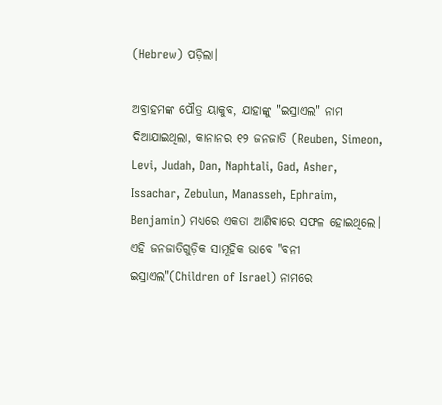(Hebrew) ପଡ଼ିଲା।

ଅବ୍ରାହମଙ୍କ ପୌତ୍ର ୟାକୁବ, ଯାହାଙ୍କୁ "ଇସ୍ରାଏଲ" ନାମ ଦିଆଯାଇଥିଲା, କାନାନର ୧୨ ଜନଜାତି (Reuben, Simeon, Levi, Judah, Dan, Naphtali, Gad, Asher, Issachar, Zebulun, Manasseh, Ephraim, Benjamin) ମଧ୍ୟରେ ଏକତା ଆଣିଵାରେ ସଫଳ ହୋଇଥିଲେ। ଏହି ଜନଜାତିଗୁଡ଼ିକ ସାମୂହିକ ଭାବେ "ବନୀ ଇସ୍ରାଏଲ"(Children of Israel) ନାମରେ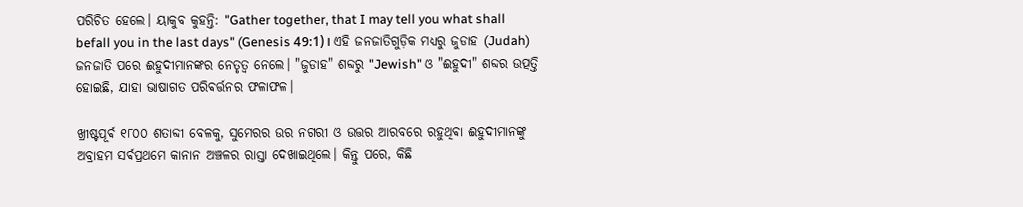ପରିଚିତ ହେଲେ। ୟାକୁବ କୁହନ୍ତି: "Gather together, that I may tell you what shall befall you in the last days" (Genesis 49:1)। ଏହି ଜନଜାତିଗୁଡ଼ିକ ମଧ୍ୟରୁ ଜୁଡାହ (Judah) ଜନଜାତି ପରେ ଈହୁଦୀମାନଙ୍କର ନେତୃତ୍ୱ ନେଲେ। "ଜୁଡାହ" ଶବ୍ଦରୁ "Jewish" ଓ "ଈହୁଦୀ" ଶବ୍ଦର ଉତ୍ପତ୍ତି ହୋଇଛି, ଯାହା ଭାଷାଗତ ପରିଵର୍ତ୍ତନର ଫଳାଫଳ।

ଖ୍ରୀଷ୍ଟପୂର୍ଵ ୧୮୦୦ ଶତାବ୍ଦୀ ବେଳକୁ, ସୁମେରର ଉର ନଗରୀ ଓ ଉତ୍ତର ଆରବରେ ରହୁଥିଵା ଈହୁଦୀମାନଙ୍କୁ ଅବ୍ରାହମ ସର୍ଵପ୍ରଥମେ କାନାନ ଅଞ୍ଚଳର ରାସ୍ତା ଦେଖାଇଥିଲେ। କିନ୍ତୁ ପରେ, କିଛି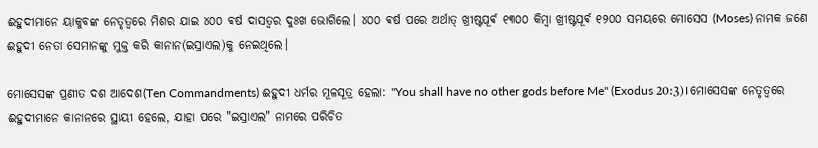ଈହୁଦୀମାନେ ୟାକୁବଙ୍କ ନେତୃତ୍ବରେ ମିଶର ଯାଇ ୪୦୦ ଵର୍ଷ ଦାସତ୍ୱର ଦୁଃଖ ଭୋଗିଲେ। ୪୦୦ ଵର୍ଷ ପରେ ଅର୍ଥାତ୍ ଖ୍ରୀଷ୍ଟପୂର୍ଵ ୧୩୦୦ କିମ୍ବା ଖ୍ରୀଷ୍ଟପୂର୍ଵ ୧୨୦୦ ସମୟରେ ମୋସେସ (Moses) ନାମକ ଜଣେ ଈହୁଦୀ ନେତା ସେମାନଙ୍କୁ ମୁକ୍ତ କରି କାନାନ(ଇସ୍ରାଏଲ)କୁ ନେଇଥିଲେ।

ମୋସେସଙ୍କ ପ୍ରଣୀତ ଦଶ ଆଦେଶ(Ten Commandments) ଈହୁଦୀ ଧର୍ମର ମୂଳସୂତ୍ର ହେଲା: "You shall have no other gods before Me" (Exodus 20:3)। ମୋସେସଙ୍କ ନେତୃତ୍ୱରେ ଈହୁଦୀମାନେ କାନାନରେ ସ୍ଥାୟୀ ହେଲେ, ଯାହା ପରେ "ଇସ୍ରାଏଲ" ନାମରେ ପରିଚିତ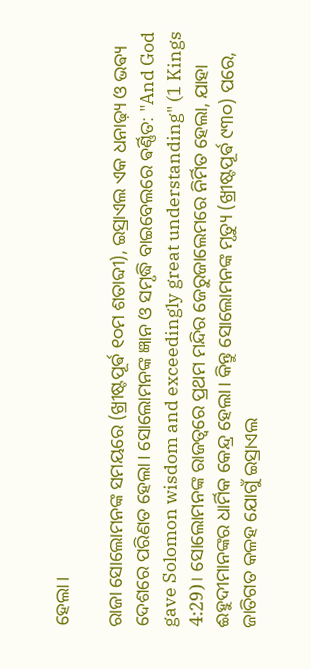ହେଲା।

ରାଜା ସୋଲୋମନଙ୍କ ସମୟରେ (ଖ୍ରୀଷ୍ଟପୂର୍ଵ ୧୦ମ ଶତାବ୍ଦୀ), ଇସ୍ରାଏଲ ଏକ ଧନାଢ଼୍ୟ ଓ ଭଵ୍ୟ ଦେଶରେ ପରିଣତ ହେଲା। ସୋଲୋମନଙ୍କ ଜ୍ଞାନ ଓ ସମୃଦ୍ଧି ବାଇବେଲରେ ଵର୍ଣ୍ଣିତ: "And God gave Solomon wisdom and exceedingly great understanding" (1 Kings 4:29)। ସୋଲୋମନଙ୍କ ରାଜତ୍ୱରେ ପ୍ରଥମ ମନ୍ଦିର ଜେରୁଜାଲେମରେ ନିର୍ମିତ ହେଲା, ଯାହା ଈହୁଦୀମାନଙ୍କର ଧାର୍ମିକ କେନ୍ଦ୍ର ହେଲା। କିନ୍ତୁ ସୋଲୋମନଙ୍କ ମୃତ୍ୟୁ (ଖ୍ରୀଷ୍ଟପୂର୍ଵ ୯୩୦) ପରେ, ଜାତିଗତ କଳହ ଯୋଗୁଁ ଇସ୍ରାଏଲ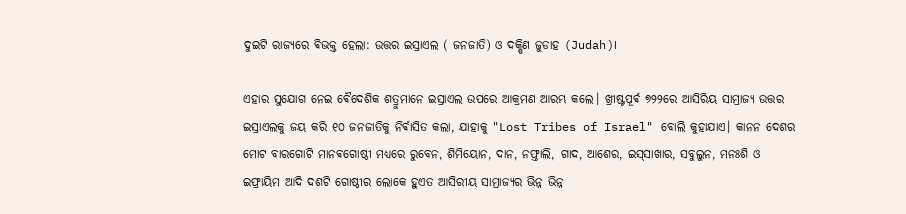ଦୁଇଟି ରାଜ୍ୟରେ ଵିଭକ୍ତ ହେଲା: ଉତ୍ତର ଇସ୍ରାଏଲ ( ଜନଜାତି) ଓ ଦକ୍ଷିଣ ଜୁଡାହ (Judah)।

ଏହାର ସୁଯୋଗ ନେଇ ଵୈଦେଶିକ ଶତ୍ରୁମାନେ ଇସ୍ରାଏଲ ଉପରେ ଆକ୍ରମଣ ଆରମ୍ଭ କଲେ। ଖ୍ରୀଷ୍ଟପୂର୍ଵ ୭୨୨ରେ ଆସିରିୟ ସାମ୍ରାଜ୍ୟ ଉତ୍ତର ଇସ୍ରାଏଲକୁ ଜୟ କରି ୧୦ ଜନଜାତିକୁ ନିର୍ଵାସିତ କଲା, ଯାହାକୁ "Lost Tribes of Israel" ବୋଲି କୁହାଯାଏ। କାନନ ଦେଶର ମୋଟ ବାରଗୋଟି ମାନଵଗୋଷ୍ଠୀ ମଧ୍ୟରେ ରୁବେନ, ଶିମିୟୋନ, ଦାନ, ନଫ୍ତାଲି, ଗାଦ, ଆଶେର, ଇସ୍‌ସାଖାର, ସବୁଲୁନ, ମନଃଶି ଓ ଇଫ୍ରାୟିମ ଆଦି ଦଶଟି ଗୋଷ୍ଠୀର ଲୋକେ ହୁଏତ ଆସିରୀୟ ସାମ୍ରାଜ୍ୟର ଭିନ୍ନ ଭିନ୍ନ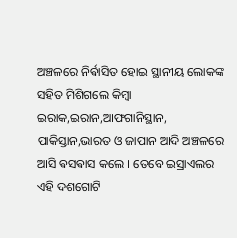ଅଞ୍ଚଳରେ ନିର୍ଵାସିତ ହୋଇ ସ୍ଥାନୀୟ ଲୋକଙ୍କ ସହିତ ମିଶିଗଲେ କିମ୍ବା ଇରାକ,ଇରାନ,ଆଫଗାନିସ୍ଥାନ, ପାକିସ୍ତାନ,ଭାରତ ଓ ଜାପାନ ଆଦି ଅଞ୍ଚଳରେ ଆସି ଵସଵାସ କଲେ । ତେବେ ଇସ୍ରାଏଲର ଏହି ଦଶଗୋଟି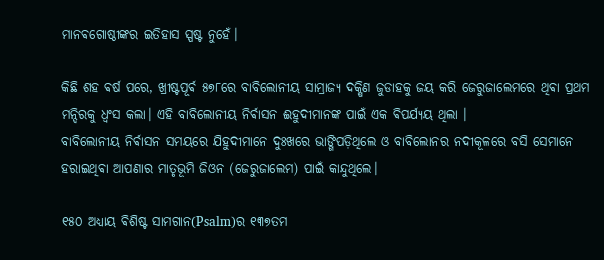ମାନଵଗୋଷ୍ଠୀଙ୍କର ଇତିହାସ ସ୍ପଷ୍ଟ ନୁହେଁ।

କିଛି ଶହ ଵର୍ଷ ପରେ, ଖ୍ରୀଷ୍ଟପୂର୍ଵ ୫୭୮ରେ ବାବିଲୋନୀୟ ସାମ୍ରାଜ୍ୟ ଦକ୍ଷିଣ ଜୁଡାହକୁ ଜୟ କରି ଜେରୁଜାଲେମରେ ଥିଵା ପ୍ରଥମ ମନ୍ଦିରକୁ ଧ୍ୱଂସ କଲା। ଏହି ବାବିଲୋନୀୟ ନିର୍ଵାସନ ଈହୁଦୀମାନଙ୍କ ପାଇଁ ଏକ ଵିପର୍ଯ୍ୟୟ ଥିଲା ।‌
ବାବିଲୋନୀୟ ନିର୍ଵାସନ ସମୟରେ ଯିହୁଦୀମାନେ ଦୁଃଖରେ ଭାଙ୍ଗିପଡ଼ିଥିଲେ ଓ ବାବିଲୋନର ନଦୀକୂଳରେ ବସି ସେମାନେ ହରାଇଥିଵା ଆପଣାର ମାତୃଭୂମି ଜିଓନ (ଜେରୁଜାଲେମ) ପାଇଁ କାନ୍ଦୁଥିଲେ।

୧୫୦ ଅଧ୍ୟାୟ ଵିଶିଷ୍ଟ ସାମଗାନ(Psalm)ର ୧୩୭ତମ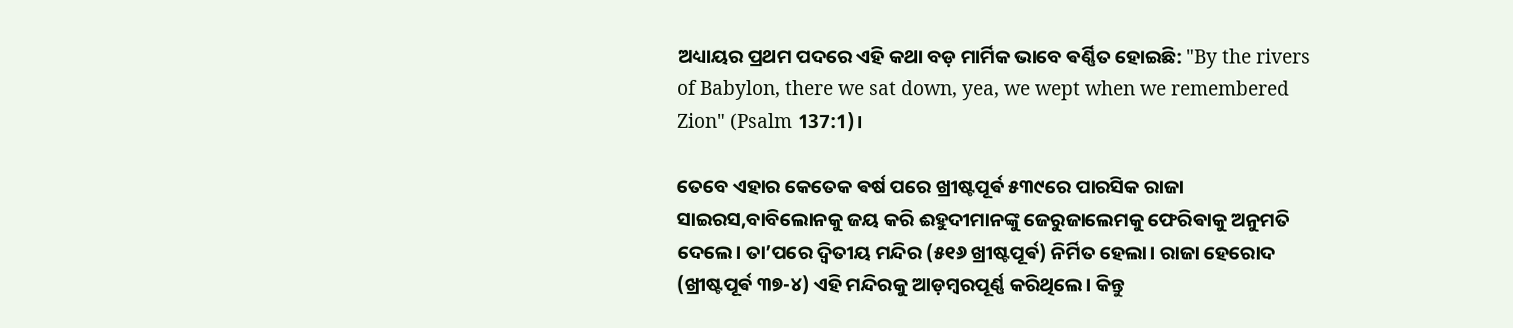ଅଧ୍ୟାୟର ପ୍ରଥମ ପଦରେ ଏହି କଥା ବଡ଼ ମାର୍ମିକ ଭାବେ ଵର୍ଣ୍ଣିତ ହୋଇଛି: "By the rivers of Babylon, there we sat down, yea, we wept when we remembered Zion" (Psalm 137:1)।

ତେବେ ଏହାର କେତେକ ଵର୍ଷ ପରେ ଖ୍ରୀଷ୍ଟପୂର୍ଵ ୫୩୯ରେ ପାରସିକ ରାଜା ସାଇରସ,ବାବିଲୋନକୁ ଜୟ କରି ଈହୁଦୀମାନଙ୍କୁ ଜେରୁଜାଲେମକୁ ଫେରିଵାକୁ ଅନୁମତି ଦେଲେ। ତା’ପରେ ଦ୍ୱିତୀୟ ମନ୍ଦିର (୫୧୬ ଖ୍ରୀଷ୍ଟପୂର୍ଵ) ନିର୍ମିତ ହେଲା। ରାଜା ହେରୋଦ (ଖ୍ରୀଷ୍ଟପୂର୍ଵ ୩୭-୪) ଏହି ମନ୍ଦିରକୁ ଆଡ଼ମ୍ବରପୂର୍ଣ୍ଣ କରିଥିଲେ। କିନ୍ତୁ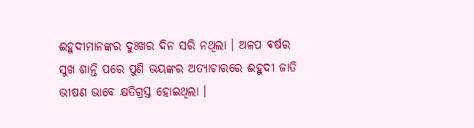ଈହୁଦୀମାନଙ୍କର ଦୁଃଖର ଦିନ ସରି ନଥିଲା । ଅଳପ ଵର୍ଷର ସୁଖ ଶାନ୍ତି ପରେ ପୁଣି ଭୟଙ୍କର ଅତ୍ୟାଚାରରେ ଈହୁଦୀ ଜାତି ଭୀଷଣ ଭାବେ କ୍ଷତିଗ୍ରସ୍ତ ହୋଇଥିଲା ‌।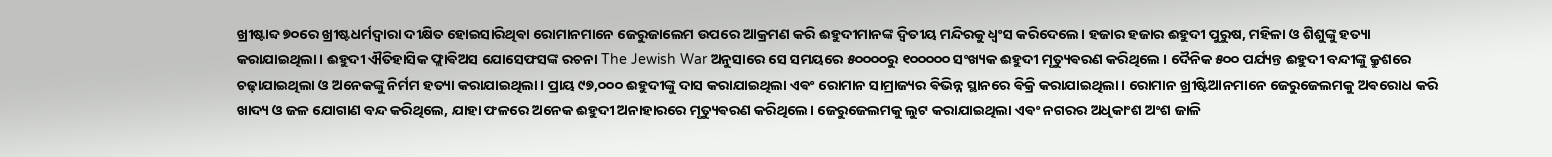ଖ୍ରୀଷ୍ଟାବ୍ଦ ୭୦ରେ ଖ୍ରୀଷ୍ଟଧର୍ମଦ୍ଵାରା ଦୀକ୍ଷିତ ହୋଇସାରିଥିଵା ରୋମାନମାନେ ଜେରୁଜାଲେମ ଉପରେ ଆକ୍ରମଣ କରି ଈହୁଦୀମାନଙ୍କ ଦ୍ୱିତୀୟ ମନ୍ଦିରକୁ ଧ୍ୱଂସ କରିଦେଲେ। ହଜାର ହଜାର ଈହୁଦୀ ପୁରୁଷ, ମହିଳା ଓ ଶିଶୁଙ୍କୁ ହତ୍ୟା କରାଯାଇଥିଲା। ଈହୁଦୀ ଐତିହାସିକ ଫ୍ଲାଵିଅସ ଯୋସେଫସଙ୍କ ରଚନା The Jewish War ଅନୁସାରେ ସେ ସମୟରେ ୫୦୦୦୦ରୁ ୧୦୦୦୦୦ ସଂଖ୍ୟକ ଈହୁଦୀ ମୃତ୍ୟୁଵରଣ କରିଥିଲେ । ଦୈନିକ ୫୦୦ ପର୍ଯ୍ୟନ୍ତ ଈହୁଦୀ ବନ୍ଦୀଙ୍କୁ କ୍ରୁଶରେ ଚଢ଼ାଯାଇଥିଲା ଓ ଅନେକଙ୍କୁ ନିର୍ମମ ହତ୍ୟା କରାଯାଇଥିଲା। ପ୍ରାୟ ୯୭,୦୦୦ ଈହୁଦୀଙ୍କୁ ଦାସ କରାଯାଇଥିଲା ଏଵଂ ରୋମାନ ସାମ୍ରାଜ୍ୟର ଵିଭିନ୍ନ ସ୍ଥାନରେ ଵିକ୍ରି କରାଯାଇଥିଲା। ରୋମାନ ଖ୍ରୀଷ୍ଟିଆନମାନେ ଜେରୁଜେଲମକୁ ଅଵରୋଧ କରି ଖାଦ୍ୟ ଓ ଜଳ ଯୋଗାଣ ବନ୍ଦ କରିଥିଲେ, ଯାହା ଫଳରେ ଅନେକ ଈହୁଦୀ ଅନାହାରରେ ମୃତ୍ୟୁଵରଣ କରିଥିଲେ। ଜେରୁଜେଲମକୁ ଲୁଟ କରାଯାଇଥିଲା ଏଵଂ ନଗରର ଅଧିକାଂଶ ଅଂଶ ଜାଳି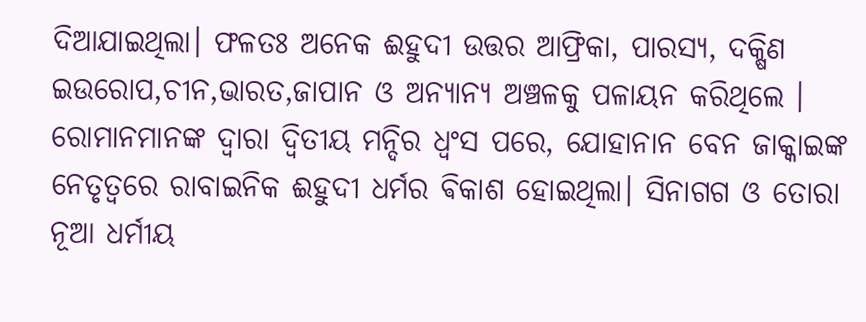ଦିଆଯାଇଥିଲା। ଫଳତଃ ଅନେକ ଈହୁଦୀ ଉତ୍ତର ଆଫ୍ରିକା, ପାରସ୍ୟ, ଦକ୍ଷିଣ ଇଉରୋପ,ଚୀନ,ଭାରତ,ଜାପାନ ଓ ଅନ୍ୟାନ୍ୟ ଅଞ୍ଚଳକୁ ପଳାୟନ କରିଥିଲେ ।‌ ରୋମାନମାନଙ୍କ ଦ୍ଵାରା ଦ୍ଵିତୀୟ ମନ୍ଦିର ଧ୍ୱଂସ ପରେ, ଯୋହାନାନ ବେନ ଜାକ୍କାଇଙ୍କ ନେତୃତ୍ୱରେ ରାବାଇନିକ ଈହୁଦୀ ଧର୍ମର ଵିକାଶ ହୋଇଥିଲା। ସିନାଗଗ ଓ ତୋରା ନୂଆ ଧର୍ମୀୟ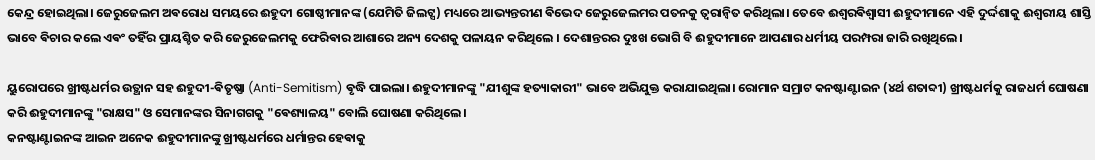କେନ୍ଦ୍ର ହୋଇଥିଲା। ଜେରୁଜେଲମ ଅଵରୋଧ ସମୟରେ ଈହୁଦୀ ଗୋଷ୍ଠୀମାନଙ୍କ (ଯେମିତି ଜିଲଟ୍ସ) ମଧ୍ୟରେ ଆଭ୍ୟନ୍ତରୀଣ ଵିଭେଦ ଜେରୁଜେଲମର ପତନକୁ ତ୍ୱରାନ୍ୱିତ କରିଥିଲା। ତେବେ ଈଶ୍ଵରଵିଶ୍ଵାସୀ ଈହୁଦୀମାନେ ଏହି ଦୁର୍ଦ୍ଦଶାକୁ ଈଶ୍ୱରୀୟ ଶାସ୍ତି ଭାବେ ଵିଚାର କଲେ ଏଵଂ ତହିଁର ପ୍ରାୟଶ୍ଚିତ କରି ଜେରୁଜେଲମକୁ ଫେରିଵାର ଆଶାରେ ଅନ୍ୟ ଦେଶକୁ ପଳାୟନ କରିଥିଲେ । ଦେଶାନ୍ତରର ଦୁଃଖ ଭୋଗି ବି ଈହୁଦୀମାନେ ଆପଣାର ଧର୍ମୀୟ ପରମ୍ପରା ଜାରି ରଖିଥିଲେ।

ୟୁରୋପରେ ଖ୍ରୀଷ୍ଟଧର୍ମର ଉତ୍ଥାନ ସହ ଈହୁଦୀ-ଵିତୃଷ୍ଣା (Anti-Semitism) ଵୃଦ୍ଧି ପାଇଲା। ଈହୁଦୀମାନଙ୍କୁ "ଯୀଶୁଙ୍କ ହତ୍ୟାକାରୀ" ଭାବେ ଅଭିଯୁକ୍ତ କରାଯାଇଥିଲା। ରୋମାନ ସମ୍ରାଟ କନଷ୍ଟାଣ୍ଟାଇନ (୪ର୍ଥ ଶତାବ୍ଦୀ) ଖ୍ରୀଷ୍ଟଧର୍ମକୁ ରାଜଧର୍ମ ଘୋଷଣା କରି ଈହୁଦୀମାନଙ୍କୁ "ରାକ୍ଷସ" ଓ ସେମାନଙ୍କର ସିନାଗଗକୁ "ଵେଶ୍ୟାଳୟ" ବୋଲି ଘୋଷଣା କରିଥିଲେ।
କନଷ୍ଟାଣ୍ଟାଇନଙ୍କ ଆଇନ ଅନେକ ଈହୁଦୀମାନଙ୍କୁ ଖ୍ରୀଷ୍ଟଧର୍ମରେ ଧର୍ମାନ୍ତର ହେଵାକୁ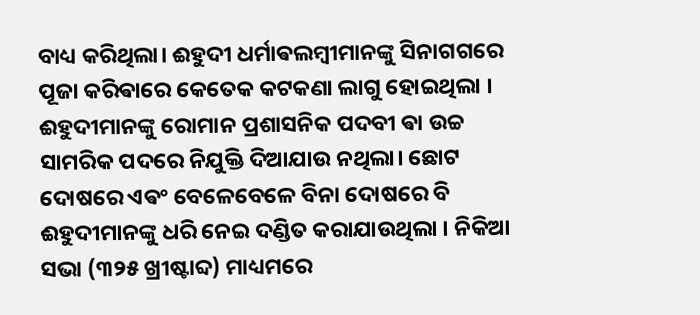ବାଧ୍ୟ କରିଥିଲା। ଈହୁଦୀ ଧର୍ମାଵଲମ୍ବୀମାନଙ୍କୁ ସିନାଗଗରେ ପୂଜା କରିଵାରେ କେତେକ କଟକଣା ଲାଗୁ ହୋଇଥିଲା । ଈହୁଦୀମାନଙ୍କୁ ରୋମାନ ପ୍ରଶାସନିକ ପଦବୀ ଵା ଉଚ୍ଚ ସାମରିକ ପଦରେ ନିଯୁକ୍ତି ଦିଆଯାଉ ନଥିଲା। ଛୋଟ ଦୋଷରେ ଏଵଂ ବେଳେବେଳେ ବିନା ଦୋଷରେ ବି ଈହୁଦୀମାନଙ୍କୁ ଧରି ନେଇ ଦଣ୍ଡିତ କରାଯାଉଥିଲା । ନିକିଆ ସଭା (୩୨୫ ଖ୍ରୀଷ୍ଟାବ୍ଦ) ମାଧ୍ୟମରେ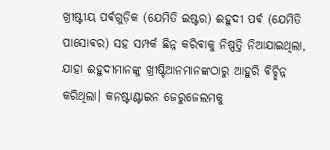ଖ୍ରୀଷ୍ଟୀୟ ପର୍ଵଗୁଡ଼ିକ (ଯେମିତି ଇଷ୍ଟର) ଈହୁଦୀ ପର୍ଵ (ଯେମିତି ପାସୋଵର) ସହ ସମ୍ପର୍କ ଛିନ୍ନ କରିଵାକୁ ନିଷ୍ପତ୍ତି ନିଆଯାଇଥିଲା, ଯାହା ଈହୁଦୀମାନଙ୍କୁ ଖ୍ରୀଷ୍ଟିଆନମାନଙ୍କଠାରୁ ଆହୁରି ଵିଚ୍ଛିନ୍ନ କରିଥିଲା। କନଷ୍ଟାଣ୍ଟାଇନ ଜେରୁଜେଲମକୁ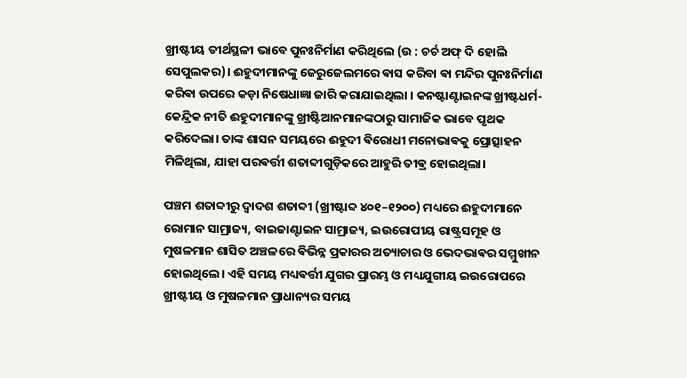ଖ୍ରୀଷ୍ଟୀୟ ତୀର୍ଥସ୍ଥଳୀ ଭାବେ ପୁନଃନିର୍ମାଣ କରିଥିଲେ (ଉ : ଚର୍ଚ ଅଫ୍ ଦି ହୋଲି ସେପୁଲକର)। ଈହୁଦୀମାନଙ୍କୁ ଜେରୁଜେଲମରେ ଵାସ କରିବା ଵା ମନ୍ଦିର ପୁନଃନିର୍ମାଣ କରିଵା ଉପରେ କଡ଼ା ନିଷେଧାଜ୍ଞା ଜାରି କରାଯାଇଥିଲା । କନଷ୍ଟାଣ୍ଟାଇନଙ୍କ ଖ୍ରୀଷ୍ଟଧର୍ମ-କେନ୍ଦ୍ରିକ ନୀତି ଈହୁଦୀମାନଙ୍କୁ ଖ୍ରୀଷ୍ଟିଆନମାନଙ୍କଠାରୁ ସାମାଜିକ ଭାବେ ପୃଥକ କରିଦେଲା। ତାଙ୍କ ଶାସନ ସମୟରେ ଈହୁଦୀ ଵିରୋଧୀ ମନୋଭାଵକୁ ପ୍ରୋତ୍ସାହନ ମିଳିଥିଲା, ଯାହା ପରଵର୍ତ୍ତୀ ଶତାବ୍ଦୀଗୁଡ଼ିକରେ ଆହୁରି ତୀଵ୍ର ହୋଇଥିଲା।

ପଞ୍ଚମ ଶତାବ୍ଦୀରୁ ଦ୍ୱାଦଶ ଶତାବ୍ଦୀ (ଖ୍ରୀଷ୍ଟାବ୍ଦ ୪୦୧–୧୨୦୦) ମଧ୍ୟରେ ଈହୁଦୀମାନେ ରୋମାନ ସାମ୍ରାଜ୍ୟ, ବାଇଜାଣ୍ଟାଇନ ସାମ୍ରାଜ୍ୟ, ଇଉରୋପୀୟ ରାଷ୍ଟ୍ରସମୂହ ଓ ମୁଷଳମାନ ଶାସିତ ଅଞ୍ଚଳରେ ଵିଭିନ୍ନ ପ୍ରକାରର ଅତ୍ୟାଚାର ଓ ଭେଦଭାଵର ସମ୍ମୁଖୀନ ହୋଇଥିଲେ। ଏହି ସମୟ ମଧ୍ୟଵର୍ତ୍ତୀ ଯୁଗର ପ୍ରାରମ୍ଭ ଓ ମଧ୍ୟଯୁଗୀୟ ଇଉରୋପରେ ଖ୍ରୀଷ୍ଟୀୟ ଓ ମୁଷଳମାନ ପ୍ରାଧାନ୍ୟର ସମୟ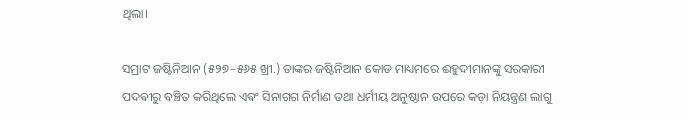ଥିଲା।

ସମ୍ରାଟ ଜଷ୍ଟିନିଆନ (୫୨୭–୫୬୫ ଖ୍ରୀ.) ତାଙ୍କର ଜଷ୍ଟିନିଆନ କୋଡ ମାଧ୍ୟମରେ ଈହୁଦୀମାନଙ୍କୁ ସରକାରୀ ପଦଵୀରୁ ବଞ୍ଚିତ କରିଥିଲେ ଏଵଂ ସିନାଗଗ ନିର୍ମାଣ ତଥା ଧର୍ମୀୟ ଅନୁଷ୍ଠାନ ଉପରେ କଡ଼ା ନିୟନ୍ତ୍ରଣ ଲାଗୁ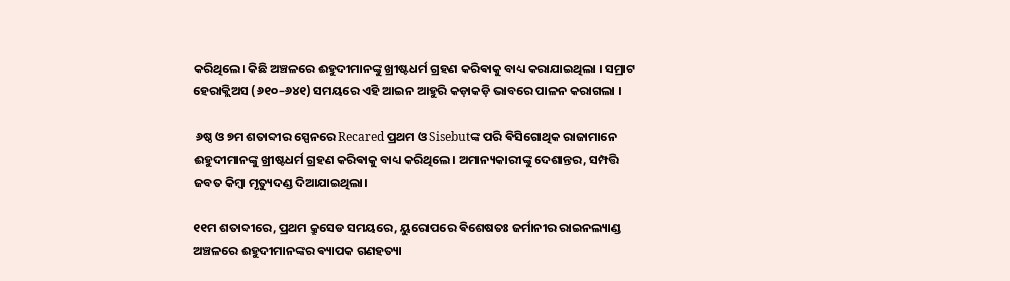କରିଥିଲେ। କିଛି ଅଞ୍ଚଳରେ ଈହୁଦୀମାନଙ୍କୁ ଖ୍ରୀଷ୍ଟଧର୍ମ ଗ୍ରହଣ କରିଵାକୁ ବାଧ୍ୟ କରାଯାଇଥିଲା ।‌ ସମ୍ରାଟ ହେରାକ୍ଲିଅସ (୬୧୦–୬୪୧) ସମୟରେ ଏହି ଆଇନ ଆହୁରି କଡ଼ାକଡ଼ି ଭାବରେ ପାଳନ କରାଗଲା ।

 ୬ଷ୍ଠ ଓ ୭ମ ଶତାବ୍ଦୀର ସ୍ପେନରେ Recared ପ୍ରଥମ ଓ Sisebutଙ୍କ ପରି ଵିସିଗୋଥିକ ରାଜାମାନେ ଈହୁଦୀମାନଙ୍କୁ ଖ୍ରୀଷ୍ଟଧର୍ମ ଗ୍ରହଣ କରିଵାକୁ ବାଧ୍ୟ କରିଥିଲେ। ଅମାନ୍ୟକାରୀଙ୍କୁ ଦେଶାନ୍ତର, ସମ୍ପତ୍ତି ଜବତ କିମ୍ବା ମୃତ୍ୟୁଦଣ୍ଡ ଦିଆଯାଇଥିଲା।

୧୧ମ ଶତାବ୍ଦୀରେ, ପ୍ରଥମ କ୍ରୁସେଡ ସମୟରେ, ୟୁରୋପରେ ଵିଶେଷତଃ ଜର୍ମାନୀର ରାଇନଲ୍ୟାଣ୍ଡ ଅଞ୍ଚଳରେ ଈହୁଦୀମାନଙ୍କର ଵ୍ୟାପକ ଗଣହତ୍ୟା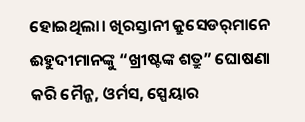ହୋଇଥିଲା। ଖିରସ୍ତାନୀ କ୍ରୁସେଡର୍‌ମାନେ ଈହୁଦୀମାନଙ୍କୁ “ଖ୍ରୀଷ୍ଟଙ୍କ ଶତ୍ରୁ” ଘୋଷଣା କରି ମୈନ୍ଜ, ଓର୍ମସ, ସ୍ପେୟାର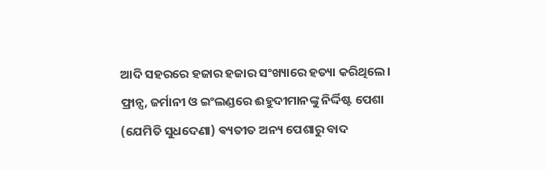ଆଦି ସହରରେ ହଜାର ହଜାର ସଂଖ୍ୟାରେ ହତ୍ୟା କରିଥିଲେ। ଫ୍ରାନ୍ସ, ଜର୍ମାନୀ ଓ ଇଂଲଣ୍ଡରେ ଈହୁଦୀମାନଙ୍କୁ ନିର୍ଦ୍ଦିଷ୍ଟ ପେଶା (ଯେମିତି ସୁଧଦେଣା) ଵ୍ୟତୀତ ଅନ୍ୟ ପେଶାରୁ ବାଦ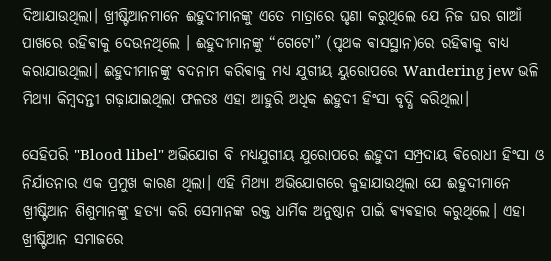ଦିଆଯାଉଥିଲା। ଖ୍ରୀଷ୍ଟିଆନମାନେ ଈହୁଦୀମାନଙ୍କୁ ଏତେ ମାତ୍ରାରେ ଘୃଣା କରୁଥିଲେ ଯେ ନିଜ ଘର ଗାଆଁ ପାଖରେ ରହିଵାକୁ ଦେଉନଥିଲେ ।‌ ଈହୁଦୀମାନଙ୍କୁ “ଗେଟୋ” (ପୃଥକ ଵାସସ୍ଥାନ)ରେ ରହିଵାକୁ ବାଧ୍ୟ କରାଯାଉଥିଲା। ଈହୁଦୀମାନଙ୍କୁ ବଦନାମ କରିଵାକୁ ମଧ୍ୟ ଯୁଗୀୟ ୟୁରୋପରେ Wandering jew ଭଳି ମିଥ୍ୟା କିମ୍ବଦନ୍ତୀ ଗଢ଼ାଯାଇଥିଲା ଫଳତଃ ଏହା ଆହୁରି ଅଧିକ ଈହୁଦୀ ହିଂସା ବୃଦ୍ଧି କରିଥିଲା।

ସେହିପରି "Blood libel" ଅଭିଯୋଗ ବି ମଧ୍ୟଯୁଗୀୟ ଯୁରୋପରେ ଈହୁଦୀ ସମ୍ପ୍ରଦାୟ ଵିରୋଧୀ ହିଂସା ଓ ନିର୍ଯାତନାର ଏକ ପ୍ରମୁଖ କାରଣ ଥିଲା। ଏହି ମିଥ୍ୟା ଅଭିଯୋଗରେ କୁହାଯାଉଥିଲା ଯେ ଈହୁଦୀମାନେ ଖ୍ରୀଷ୍ଟିଆନ ଶିଶୁମାନଙ୍କୁ ହତ୍ୟା କରି ସେମାନଙ୍କ ରକ୍ତ ଧାର୍ମିକ ଅନୁଷ୍ଠାନ ପାଇଁ ଵ୍ୟଵହାର କରୁଥିଲେ। ଏହା ଖ୍ରୀଷ୍ଟିଆନ ସମାଜରେ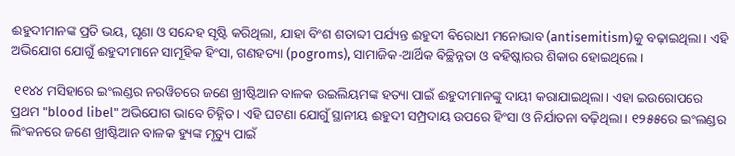ଈହୁଦୀମାନଙ୍କ ପ୍ରତି ଭୟ, ଘୃଣା ଓ ସନ୍ଦେହ ସୃଷ୍ଟି କରିଥିଲା, ଯାହା ବିଂଶ ଶତାବ୍ଦୀ ପର୍ଯ୍ୟନ୍ତ ଈହୁଦୀ ଵିରୋଧୀ ମନୋଭାବ (antisemitism)କୁ ବଢ଼ାଇଥିଲା। ଏହି ଅଭିଯୋଗ ଯୋଗୁଁ ଈହୁଦୀମାନେ ସାମୂହିକ ହିଂସା, ଗଣହତ୍ୟା (pogroms), ସାମାଜିକ-ଆର୍ଥିକ ଵିଚ୍ଛିନ୍ନତା ଓ ଵହିଷ୍କାରର ଶିକାର ହୋଇଥିଲେ।

 ୧୧୪୪ ମସିହାରେ ଇଂଲଣ୍ଡର ନରୱିଚରେ ଜଣେ ଖ୍ରୀଷ୍ଟିଆନ ବାଳକ ଉଇଲିୟମଙ୍କ ହତ୍ୟା ପାଇଁ ଈହୁଦୀମାନଙ୍କୁ ଦାୟୀ କରାଯାଇଥିଲା। ଏହା ଇଉରୋପରେ ପ୍ରଥମ "blood libel" ଅଭିଯୋଗ ଭାବେ ଚିହ୍ନିତ। ଏହି ଘଟଣା ଯୋଗୁଁ ସ୍ଥାନୀୟ ଈହୁଦୀ ସମ୍ପ୍ରଦାୟ ଉପରେ ହିଂସା ଓ ନିର୍ଯାତନା ବଢ଼ିଥିଲା। ୧୨୫୫ରେ ଇଂଲଣ୍ଡର ଲିଂକନରେ ଜଣେ ଖ୍ରୀଷ୍ଟିଆନ ବାଳକ ହ୍ୟୁଙ୍କ ମୃତ୍ୟୁ ପାଇଁ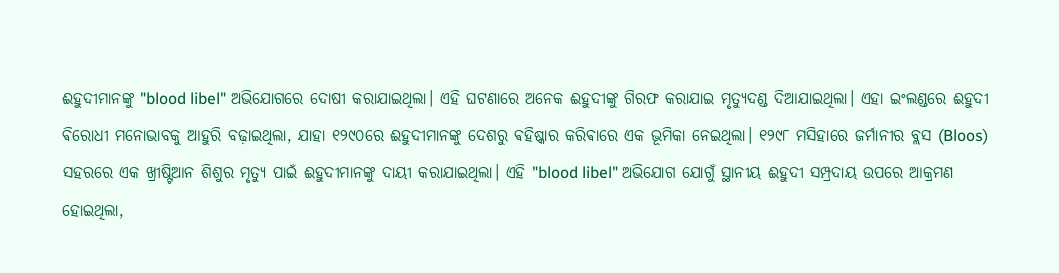ଈହୁଦୀମାନଙ୍କୁ "blood libel" ଅଭିଯୋଗରେ ଦୋଷୀ କରାଯାଇଥିଲା। ଏହି ଘଟଣାରେ ଅନେକ ଈହୁଦୀଙ୍କୁ ଗିରଫ କରାଯାଇ ମୃତ୍ୟୁଦଣ୍ଡ ଦିଆଯାଇଥିଲା। ଏହା ଇଂଲଣ୍ଡରେ ଈହୁଦୀ ଵିରୋଧୀ ମନୋଭାବକୁ ଆହୁରି ବଢ଼ାଇଥିଲା, ଯାହା ୧୨୯୦ରେ ଈହୁଦୀମାନଙ୍କୁ ଦେଶରୁ ଵହିଷ୍କାର କରିଵାରେ ଏକ ଭୂମିକା ନେଇଥିଲା। ୧୨୯୮ ମସିହାରେ ଜର୍ମାନୀର ବ୍ଲସ (Bloos) ସହରରେ ଏକ ଖ୍ରୀଷ୍ଟିଆନ ଶିଶୁର ମୃତ୍ୟୁ ପାଇଁ ଈହୁଦୀମାନଙ୍କୁ ଦାୟୀ କରାଯାଇଥିଲା। ଏହି "blood libel" ଅଭିଯୋଗ ଯୋଗୁଁ ସ୍ଥାନୀୟ ଈହୁଦୀ ସମ୍ପ୍ରଦାୟ ଉପରେ ଆକ୍ରମଣ ହୋଇଥିଲା,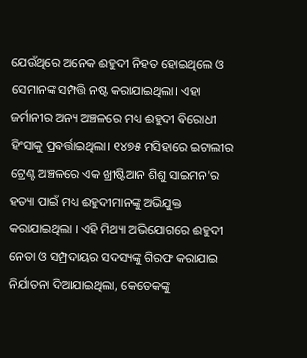ଯେଉଁଥିରେ ଅନେକ ଈହୁଦୀ ନିହତ ହୋଇଥିଲେ ଓ ସେମାନଙ୍କ ସମ୍ପତ୍ତି ନଷ୍ଟ କରାଯାଇଥିଲା। ଏହା ଜର୍ମାନୀର ଅନ୍ୟ ଅଞ୍ଚଳରେ ମଧ୍ୟ ଈହୁଦୀ ଵିରୋଧୀ ହିଂସାକୁ ପ୍ରଵର୍ତ୍ତାଇଥିଲା। ୧୪୭୫ ମସିହାରେ ଇଟାଲୀର ଟ୍ରେଣ୍ଟ ଅଞ୍ଚଳରେ ଏକ ଖ୍ରୀଷ୍ଟିଆନ ଶିଶୁ ସାଇମନ'ର ହତ୍ୟା ପାଇଁ ମଧ୍ୟ ଈହୁଦୀମାନଙ୍କୁ ଅଭିଯୁକ୍ତ କରାଯାଇଥିଲା । ଏହି ମିଥ୍ୟା ଅଭିଯୋଗରେ ଈହୁଦୀ ନେତା ଓ ସମ୍ପ୍ରଦାୟର ସଦସ୍ୟଙ୍କୁ ଗିରଫ କରାଯାଇ ନିର୍ଯାତନା ଦିଆଯାଇଥିଲା, କେତେକଙ୍କୁ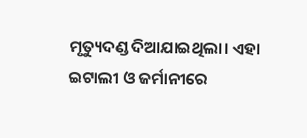ମୃତ୍ୟୁଦଣ୍ଡ ଦିଆଯାଇଥିଲା। ଏହା ଇଟାଲୀ ଓ ଜର୍ମାନୀରେ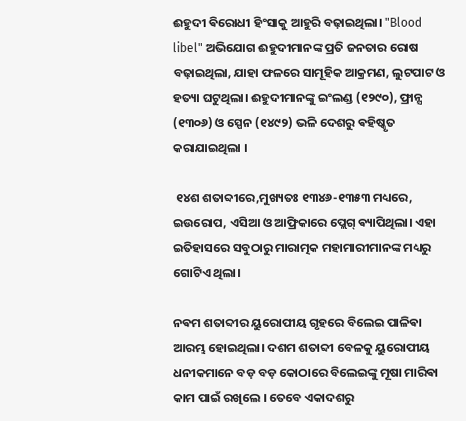ଈହୁଦୀ ଵିରୋଧୀ ହିଂସାକୁ ଆହୁରି ବଢ଼ାଇଥିଲା। "Blood libel" ଅଭିଯୋଗ ଈହୁଦୀମାନଙ୍କ ପ୍ରତି ଜନତାର ରୋଷ ବଢ଼ାଇଥିଲା, ଯାହା ଫଳରେ ସାମୂହିକ ଆକ୍ରମଣ, ଲୁଟପାଟ ଓ ହତ୍ୟା ଘଟୁଥିଲା। ଈହୁଦୀମାନଙ୍କୁ ଇଂଲଣ୍ଡ (୧୨୯୦), ଫ୍ରାନ୍ସ (୧୩୦୬) ଓ ସ୍ପେନ (୧୪୯୨) ଭଳି ଦେଶରୁ ଵହିଷ୍କୃତ କରାଯାଇଥିଲା ।‌

 ୧୪ଶ ଶତାବ୍ଦୀରେ,ମୁଖ୍ୟତଃ ୧୩୪୬-୧୩୫୩ ମଧ୍ୟରେ, ଇଉରୋପ, ଏସିଆ ଓ ଆଫ୍ରିକାରେ ପ୍ଲେଗ୍ ଵ୍ୟାପିଥିଲା। ଏହା ଇତିହାସରେ ସବୁଠାରୁ ମାରାତ୍ମକ ମହାମାରୀମାନଙ୍କ ମଧ୍ୟରୁ ଗୋଟିଏ ଥିଲା।

ନଵମ ଶତାବ୍ଦୀର ୟୁରୋପୀୟ ଗୃହରେ ବିଲେଇ ପାଳିଵା ଆରମ୍ଭ ହୋଇଥିଲା। ଦଶମ ଶତାବ୍ଦୀ ବେଳକୁ ୟୁରୋପୀୟ ଧନୀକମାନେ ବଡ଼ ବଡ଼ କୋଠାରେ ବିଲେଇଙ୍କୁ ମୂଷା ମାରିଵା କାମ ପାଇଁ ରଖିଲେ । ତେବେ ଏକାଦଶରୁ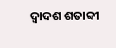ଦ୍ଵାଦଶ ଶତାବ୍ଦୀ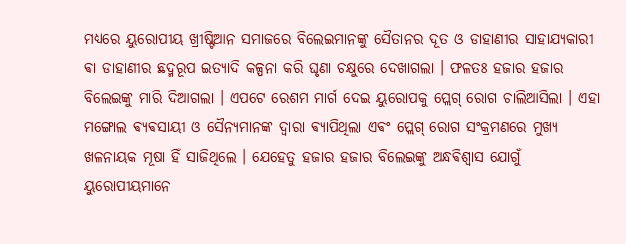ମଧ୍ୟରେ ୟୁରୋପୀୟ ଖ୍ରୀଷ୍ଟିଆନ ସମାଜରେ ବିଲେଇମାନଙ୍କୁ ସୈତାନର ଦୂତ ଓ ଡାହାଣୀର ସାହାଯ୍ୟକାରୀ ଵା ଡାହାଣୀର ଛଦ୍ମରୂପ ଇତ୍ୟାଦି କଳ୍ପନା କରି ଘୃଣା ଚକ୍ଷୁରେ ଦେଖାଗଲା । ଫଳତଃ ହଜାର ହଜାର ବିଲେଇଙ୍କୁ ମାରି ଦିଆଗଲା ।‌ ଏପଟେ ରେଶମ ମାର୍ଗ ଦେଇ ୟୁରୋପକୁ ପ୍ଲେଗ୍ ରୋଗ ଚାଲିଆସିଲା । ଏହା ମଙ୍ଗୋଲ ଵ୍ୟଵସାୟୀ ଓ ସୈନ୍ୟମାନଙ୍କ ଦ୍ୱାରା ଵ୍ୟାପିଥିଲା ଏଵଂ ପ୍ଲେଗ୍ ରୋଗ ସଂକ୍ରମଣରେ ମୁଖ୍ୟ ଖଳନାୟକ ମୂଷା ହିଁ ସାଜିଥିଲେ । ଯେହେତୁ ହଜାର ହଜାର ବିଲେଇଙ୍କୁ ଅନ୍ଧଵିଶ୍ୱାସ ଯୋଗୁଁ ୟୁରୋପୀୟମାନେ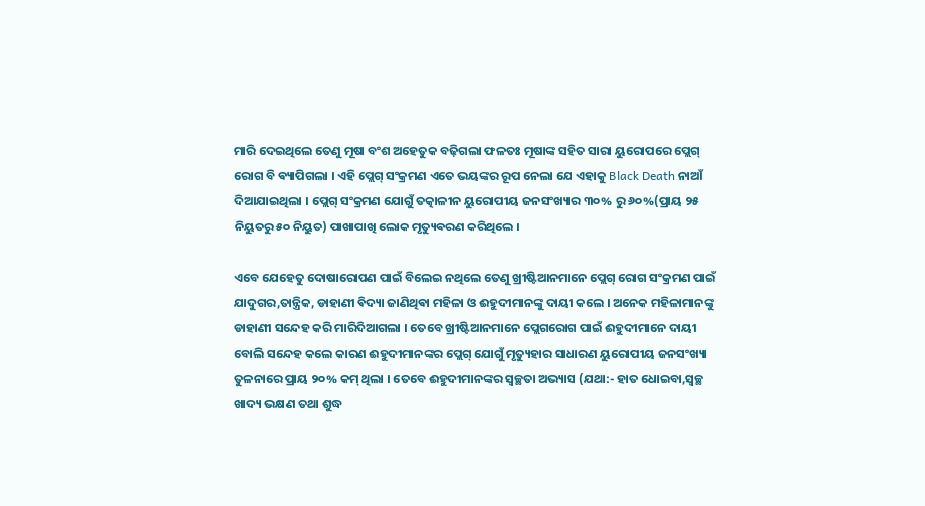ମାରି ଦେଇଥିଲେ ତେଣୁ ମୂଷା ବଂଶ ଅହେତୁକ ବଢ଼ିଗଲା ଫଳତଃ ମୂଷାଙ୍କ ସହିତ ସାରା ୟୁରୋପରେ ପ୍ଲେଗ୍ ରୋଗ ବି ଵ୍ୟାପିଗଲା । ଏହି ପ୍ଲେଗ୍ ସଂକ୍ରମଣ ଏତେ ଭୟଙ୍କର ରୂପ ନେଲା ଯେ ଏହାକୁ Black Death ନାଆଁ ଦିଆଯାଇଥିଲା ।‌ ପ୍ଲେଗ୍ ସଂକ୍ରମଣ ଯୋଗୁଁ ତତ୍କାଳୀନ ୟୁରୋପୀୟ ଜନସଂଖ୍ୟାର ୩୦% ରୁ ୬୦%(ପ୍ରାୟ ୨୫ ନିୟୁତରୁ ୫୦ ନିୟୁତ) ପାଖାପାଖି ଲୋକ ମୃତ୍ୟୁଵରଣ କରିଥିଲେ ।

ଏବେ ଯେହେତୁ ଦୋଷାରୋପଣ ପାଇଁ ବିଲେଇ ନଥିଲେ ତେଣୁ ଖ୍ରୀଷ୍ଟିଆନମାନେ ପ୍ଲେଗ୍ ରୋଗ ସଂକ୍ରମଣ ପାଇଁ ଯାଦୁଗର,ତାନ୍ତ୍ରିକ, ଡାହାଣୀ ଵିଦ୍ୟା ଜାଣିଥିଵା ମହିଳା ଓ ଈହୁଦୀମାନଙ୍କୁ ଦାୟୀ କଲେ । ଅନେକ ମହିଳାମାନଙ୍କୁ ଡାହାଣୀ ସନ୍ଦେହ କରି ମାରିଦିଆଗଲା । ତେବେ ଖ୍ରୀଷ୍ଟିଆନମାନେ ପ୍ଲେଗରୋଗ ପାଇଁ ଈହୁଦୀମାନେ ଦାୟୀ ବୋଲି ସନ୍ଦେହ କଲେ କାରଣ ଈହୁଦୀମାନଙ୍କର ପ୍ଲେଗ୍ ଯୋଗୁଁ ମୃତ୍ୟୁହାର ସାଧାରଣ ୟୁରୋପୀୟ ଜନସଂଖ୍ୟା ତୁଳନାରେ ପ୍ରାୟ ୨୦% କମ୍ ଥିଲା । ତେବେ ଈହୁଦୀମାନଙ୍କର ସ୍ୱଚ୍ଛତା ଅଭ୍ୟାସ (ଯଥା:- ହାତ ଧୋଇବା,ସ୍ଵଚ୍ଛ ଖାଦ୍ୟ ଭକ୍ଷଣ ତଥା ଶୁଦ୍ଧ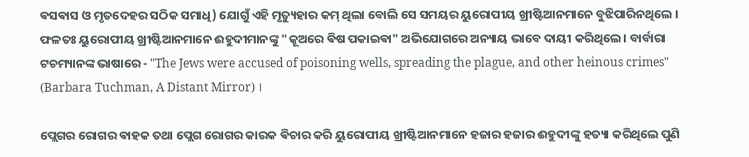ଵସଵାସ ଓ ମୃତଦେହର ସଠିକ ସମାଧି) ଯୋଗୁଁ ଏହି ମୃତ୍ୟୁହାର କମ୍ ଥିଲା ବୋଲି ସେ ସମୟର ୟୁରୋପୀୟ ଖ୍ରୀଷ୍ଟିଆନମାନେ ବୁଝିପାରିନଥିଲେ । ଫଳତଃ ୟୁରୋପୀୟ ଖ୍ରୀଷ୍ଟିଆନମାନେ ଈହୁଦୀମାନଙ୍କୁ "କୂଅରେ ଵିଷ ପକାଇଵା" ଅଭିଯୋଗରେ ଅନ୍ୟାୟ ଭାବେ ଦାୟୀ କରିଥିଲେ । ବାର୍ବାରା ଟଚମ୍ୟାନଙ୍କ ଭାଷାରେ - "The Jews were accused of poisoning wells, spreading the plague, and other heinous crimes" (Barbara Tuchman, A Distant Mirror) ।

ପ୍ଲେଗର ରୋଗର ଵାହକ ତଥା ପ୍ଲେଗ ରୋଗର କାରକ ଵିଚାର କରି ୟୁରୋପୀୟ ଖ୍ରୀଷ୍ଟିଆନମାନେ ହଜାର ହଜାର ଈହୁଦୀଙ୍କୁ ହତ୍ୟା କରିଥିଲେ ପୁଣି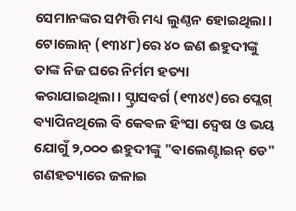ସେମାନଙ୍କର ସମ୍ପତ୍ତି ମଧ୍ୟ ଲୁଣ୍ଠନ ହୋଇଥିଲା। ଟୋଲୋନ୍ (୧୩୪୮)ରେ ୪୦ ଜଣ ଈହୁଦୀଙ୍କୁ ତାଙ୍କ ନିଜ ଘରେ ନିର୍ମମ ହତ୍ୟା କରାଯାଇଥିଲା। ସ୍ଟ୍ରାସବର୍ଗ (୧୩୪୯)ରେ ପ୍ଲେଗ୍ ଵ୍ୟାପିନଥିଲେ ବି କେଵଳ ହିଂସା ଦ୍ୱେଷ ଓ ଭୟ ଯୋଗୁଁ ୨,୦୦୦ ଈହୁଦୀଙ୍କୁ "ଵାଲେଣ୍ଟାଇନ୍ ଡେ" ଗଣହତ୍ୟାରେ ଜଳାଇ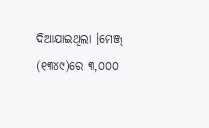ଦିଆଯାଇଥିଲା ।‌ମେଞ୍ଜ୍ (୧୩୪୯)ରେ ୩,୦୦୦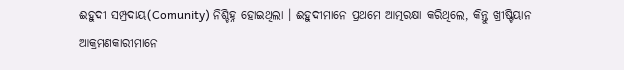ଈହୁଦୀ ସମ୍ପ୍ରଦାୟ(Comunity) ନିଶ୍ଚିହ୍ନ ହୋଇଥିଲା । ଈହୁଦୀମାନେ ପ୍ରଥମେ ଆତ୍ମରକ୍ଷା କରିଥିଲେ, କିନ୍ତୁ ଖ୍ରୀଷ୍ଟିୟାନ ଆକ୍ରମଣକାରୀମାନେ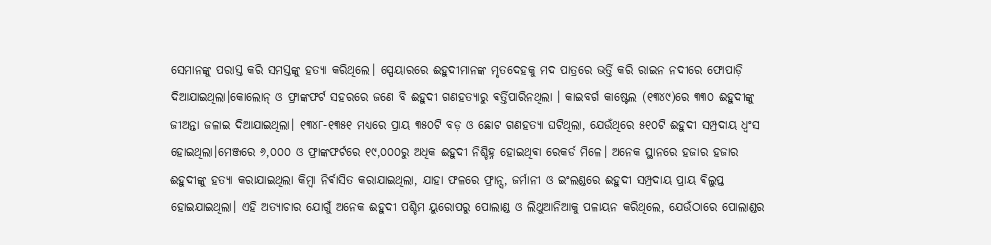ସେମାନଙ୍କୁ ପରାସ୍ତ କରି ସମସ୍ତଙ୍କୁ ହତ୍ୟା କରିଥିଲେ। ସ୍ପେୟାରରେ ଈହୁଦୀମାନଙ୍କ ମୃତଦେହକୁ ମଦ ପାତ୍ରରେ ଭର୍ତ୍ତି କରି ରାଇନ ନଦୀରେ ଫୋପାଡ଼ି ଦିଆଯାଇଥିଲା।କୋଲୋନ୍ ଓ ଫ୍ରାଙ୍କଫର୍ଟ ସହରରେ ଜଣେ ବି ଈହୁଦୀ ଗଣହତ୍ୟାରୁ ଵର୍ତ୍ତିପାରିନଥିଲା । କାଇବର୍ଗ କାଷ୍ଟେଲ (୧୩୪୯)ରେ ୩୩୦ ଈହୁଦୀଙ୍କୁ ଜୀଅନ୍ତା ଜଳାଇ ଦିଆଯାଇଥିଲା। ୧୩୪୮-୧୩୫୧ ମଧ୍ୟରେ ପ୍ରାୟ ୩୫୦ଟି ବଡ଼ ଓ ଛୋଟ ଗଣହତ୍ୟା ଘଟିଥିଲା, ଯେଉଁଥିରେ ୫୧୦ଟି ଈହୁଦୀ ସମ୍ପ୍ରଦାୟ ଧ୍ୱଂସ ହୋଇଥିଲା।ମେଞ୍ଜରେ ୬,୦୦୦ ଓ ଫ୍ରାଙ୍କଫର୍ଟରେ ୧୯,୦୦୦ରୁ ଅଧିକ ଈହୁଦୀ ନିଶ୍ଚିହ୍ନ ହୋଇଥିଵା ରେକର୍ଡ ମିଳେ। ଅନେକ ସ୍ଥାନରେ ହଜାର ହଜାର ଈହୁଦୀଙ୍କୁ ହତ୍ୟା କରାଯାଇଥିଲା କିମ୍ବା ନିର୍ଵାସିତ କରାଯାଇଥିଲା, ଯାହା ଫଳରେ ଫ୍ରାନ୍ସ, ଜର୍ମାନୀ ଓ ଇଂଲଣ୍ଡରେ ଈହୁଦୀ ସମ୍ପ୍ରଦାୟ ପ୍ରାୟ ଵିଲୁପ୍ତ ହୋଇଯାଇଥିଲା। ଏହି ଅତ୍ୟାଚାର ଯୋଗୁଁ ଅନେକ ଈହୁଦୀ ପଶ୍ଚିମ ୟୁରୋପରୁ ପୋଲାଣ୍ଡ ଓ ଲିଥୁଆନିଆକୁ ପଳାୟନ କରିଥିଲେ, ଯେଉଁଠାରେ ପୋଲାଣ୍ଡର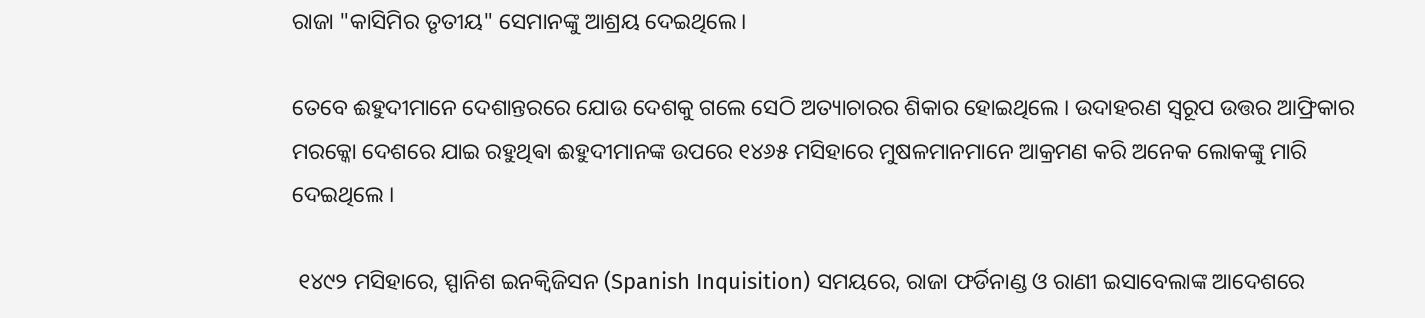ରାଜା "କାସିମିର ତୃତୀୟ" ସେମାନଙ୍କୁ ଆଶ୍ରୟ ଦେଇଥିଲେ।

ତେବେ ଈହୁଦୀମାନେ ଦେଶାନ୍ତରରେ ଯୋଉ ଦେଶକୁ ଗଲେ ସେଠି ଅତ୍ୟାଚାରର ଶିକାର ହୋଇଥିଲେ । ଉଦାହରଣ ସ୍ଵରୂପ ଉତ୍ତର ଆଫ୍ରିକାର ମରକ୍କୋ ଦେଶରେ ଯାଇ ରହୁଥିଵା ଈହୁଦୀମାନଙ୍କ ଉପରେ ୧୪୬୫ ମସିହାରେ ମୁଷଳମାନମାନେ ଆକ୍ରମଣ କରି ଅନେକ ଲୋକଙ୍କୁ ମାରି ଦେଇଥିଲେ ।

 ୧୪୯୨ ମସିହାରେ, ସ୍ପାନିଶ ଇନକ୍ୱିଜିସନ (Spanish Inquisition) ସମୟରେ, ରାଜା ଫର୍ଡିନାଣ୍ଡ ଓ ରାଣୀ ଇସାବେଲାଙ୍କ ଆଦେଶରେ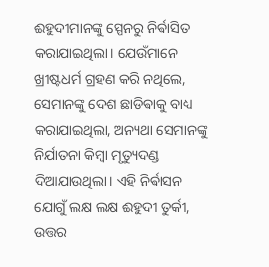ଈହୁଦୀମାନଙ୍କୁ ସ୍ପେନରୁ ନିର୍ଵାସିତ କରାଯାଇଥିଲା। ଯେଉଁମାନେ ଖ୍ରୀଷ୍ଟଧର୍ମ ଗ୍ରହଣ କରି ନଥିଲେ, ସେମାନଙ୍କୁ ଦେଶ ଛାଡିଵାକୁ ବାଧ୍ୟ କରାଯାଇଥିଲା, ଅନ୍ୟଥା ସେମାନଙ୍କୁ ନିର୍ଯାତନା କିମ୍ବା ମୃତ୍ୟୁଦଣ୍ଡ ଦିଆଯାଉଥିଲା। ଏହି ନିର୍ଵାସନ ଯୋଗୁଁ ଲକ୍ଷ ଲକ୍ଷ ଈହୁଦୀ ତୁର୍କୀ, ଉତ୍ତର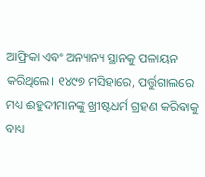ଆଫ୍ରିକା ଏଵଂ ଅନ୍ୟାନ୍ୟ ସ୍ଥାନକୁ ପଳାୟନ କରିଥିଲେ। ୧୪୯୭ ମସିହାରେ, ପର୍ତ୍ତୁଗାଲରେ ମଧ୍ୟ ଈହୁଦୀମାନଙ୍କୁ ଖ୍ରୀଷ୍ଟଧର୍ମ ଗ୍ରହଣ କରିଵାକୁ ବାଧ୍ୟ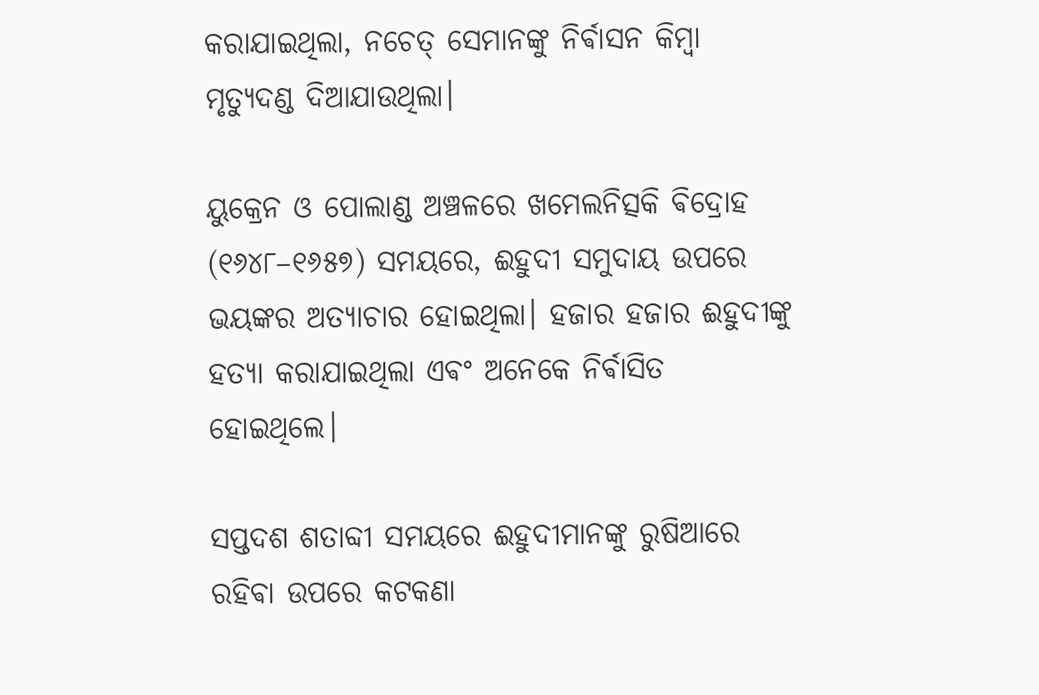କରାଯାଇଥିଲା, ନଚେତ୍ ସେମାନଙ୍କୁ ନିର୍ଵାସନ କିମ୍ବା ମୃତ୍ୟୁଦଣ୍ଡ ଦିଆଯାଉଥିଲା।

ୟୁକ୍ରେନ ଓ ପୋଲାଣ୍ଡ ଅଞ୍ଚଳରେ ଖମେଲନିତ୍ସକି ଵିଦ୍ରୋହ (୧୬୪୮–୧୬୫୭) ସମୟରେ, ଈହୁଦୀ ସମୁଦାୟ ଉପରେ ଭୟଙ୍କର ଅତ୍ୟାଚାର ହୋଇଥିଲା। ହଜାର ହଜାର ଈହୁଦୀଙ୍କୁ ହତ୍ୟା କରାଯାଇଥିଲା ଏଵଂ ଅନେକେ ନିର୍ଵାସିତ ହୋଇଥିଲେ।

ସପ୍ତଦଶ ଶତାବ୍ଦୀ ସମୟରେ ଈହୁଦୀମାନଙ୍କୁ ରୁଷିଆରେ ରହିଵା ଉପରେ କଟକଣା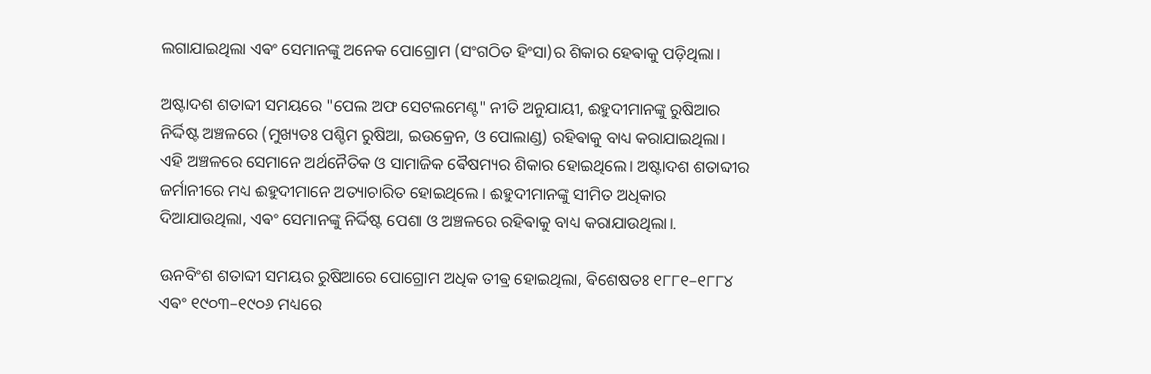ଲଗାଯାଇଥିଲା ଏଵଂ ସେମାନଙ୍କୁ ଅନେକ ପୋଗ୍ରୋମ (ସଂଗଠିତ ହିଂସା)ର ଶିକାର ହେଵାକୁ ପଡ଼ିଥିଲା।

ଅଷ୍ଟାଦଶ ଶତାବ୍ଦୀ ସମୟରେ "ପେଲ ଅଫ ସେଟଲମେଣ୍ଟ" ନୀତି ଅନୁଯାୟୀ, ଈହୁଦୀମାନଙ୍କୁ ରୁଷିଆର ନିର୍ଦ୍ଦିଷ୍ଟ ଅଞ୍ଚଳରେ (ମୁଖ୍ୟତଃ ପଶ୍ଚିମ ରୁଷିଆ, ଇଉକ୍ରେନ, ଓ ପୋଲାଣ୍ଡ) ରହିଵାକୁ ବାଧ୍ୟ କରାଯାଇଥିଲା। ଏହି ଅଞ୍ଚଳରେ ସେମାନେ ଅର୍ଥନୈତିକ ଓ ସାମାଜିକ ଵୈଷମ୍ୟର ଶିକାର ହୋଇଥିଲେ। ଅଷ୍ଟାଦଶ ଶତାବ୍ଦୀର ଜର୍ମାନୀରେ ମଧ୍ୟ ଈହୁଦୀମାନେ ଅତ୍ୟାଚାରିତ ହୋଇଥିଲେ । ଈହୁଦୀମାନଙ୍କୁ ସୀମିତ ଅଧିକାର ଦିଆଯାଉଥିଲା, ଏଵଂ ସେମାନଙ୍କୁ ନିର୍ଦ୍ଦିଷ୍ଟ ପେଶା ଓ ଅଞ୍ଚଳରେ ରହିଵାକୁ ବାଧ୍ୟ କରାଯାଉଥିଲା।.

ଊନବିଂଶ ଶତାବ୍ଦୀ ସମୟର ରୁଷିଆରେ ପୋଗ୍ରୋମ ଅଧିକ ତୀଵ୍ର ହୋଇଥିଲା, ଵିଶେଷତଃ ୧୮୮୧–୧୮୮୪ ଏଵଂ ୧୯୦୩–୧୯୦୬ ମଧ୍ୟରେ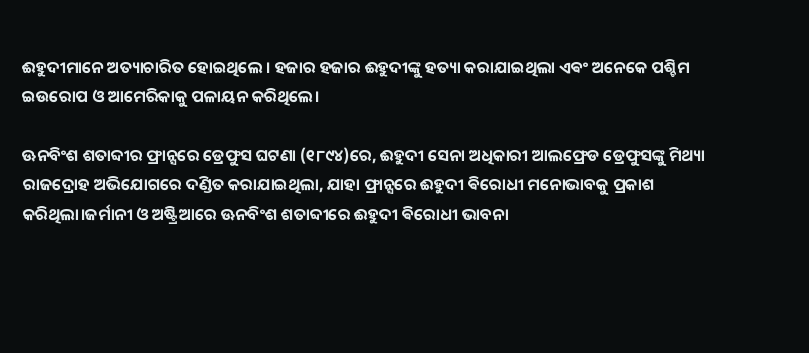ଈହୁଦୀମାନେ ଅତ୍ୟାଚାରିତ ହୋଇଥିଲେ । ହଜାର ହଜାର ଈହୁଦୀଙ୍କୁ ହତ୍ୟା କରାଯାଇଥିଲା ଏଵଂ ଅନେକେ ପଶ୍ଚିମ ଇଉରୋପ ଓ ଆମେରିକାକୁ ପଳାୟନ କରିଥିଲେ।

ଊନବିଂଶ ଶତାବ୍ଦୀର ଫ୍ରାନ୍ସରେ ଡ୍ରେଫୁସ ଘଟଣା (୧୮୯୪)ରେ, ଈହୁଦୀ ସେନା ଅଧିକାରୀ ଆଲଫ୍ରେଡ ଡ୍ରେଫୁସଙ୍କୁ ମିଥ୍ୟା ରାଜଦ୍ରୋହ ଅଭିଯୋଗରେ ଦଣ୍ଡିତ କରାଯାଇଥିଲା, ଯାହା ଫ୍ରାନ୍ସରେ ଈହୁଦୀ ଵିରୋଧୀ ମନୋଭାବକୁ ପ୍ରକାଶ କରିଥିଲା।ଜର୍ମାନୀ ଓ ଅଷ୍ଟ୍ରିଆରେ ଊନବିଂଶ ଶତାବ୍ଦୀରେ ଈହୁଦୀ ଵିରୋଧୀ ଭାବନା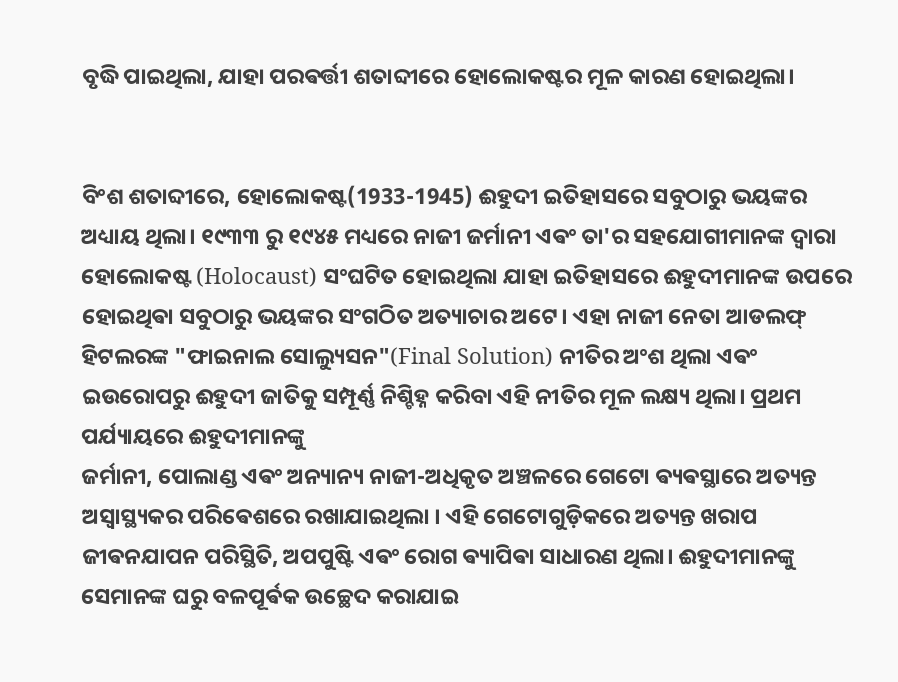ବୃଦ୍ଧି ପାଇଥିଲା, ଯାହା ପରଵର୍ତ୍ତୀ ଶତାବ୍ଦୀରେ ହୋଲୋକଷ୍ଟର ମୂଳ କାରଣ ହୋଇଥିଲା।


ବିଂଶ ଶତାବ୍ଦୀରେ, ହୋଲୋକଷ୍ଟ(1933-1945) ଈହୁଦୀ ଇତିହାସରେ ସବୁଠାରୁ ଭୟଙ୍କର ଅଧ୍ୟାୟ ଥିଲା। ୧୯୩୩ ରୁ ୧୯୪୫ ମଧ୍ୟରେ ନାଜୀ ଜର୍ମାନୀ ଏଵଂ ତା'ର ସହଯୋଗୀମାନଙ୍କ ଦ୍ୱାରା ହୋଲୋକଷ୍ଟ (Holocaust) ସଂଘଟିତ ହୋଇଥିଲା ଯାହା ଇତିହାସରେ ଈହୁଦୀମାନଙ୍କ ଉପରେ ହୋଇଥିଵା ସବୁଠାରୁ ଭୟଙ୍କର ସଂଗଠିତ ଅତ୍ୟାଚାର ଅଟେ। ଏହା ନାଜୀ ନେତା ଆଡଲଫ୍ ହିଟଲରଙ୍କ "ଫାଇନାଲ ସୋଲ୍ୟୁସନ"(Final Solution) ନୀତିର ଅଂଶ ଥିଲା ଏଵଂ ଇଉରୋପରୁ ଈହୁଦୀ ଜାତିକୁ ସମ୍ପୂର୍ଣ୍ଣ ନିଶ୍ଚିହ୍ନ କରିବା ଏହି ନୀତିର ମୂଳ ଲକ୍ଷ୍ୟ ଥିଲା। ପ୍ରଥମ ପର୍ଯ୍ୟାୟରେ ଈହୁଦୀମାନଙ୍କୁ
ଜର୍ମାନୀ, ପୋଲାଣ୍ଡ ଏଵଂ ଅନ୍ୟାନ୍ୟ ନାଜୀ-ଅଧିକୃତ ଅଞ୍ଚଳରେ ଗେଟୋ ଵ୍ୟଵସ୍ଥାରେ ଅତ୍ୟନ୍ତ ଅସ୍ଵାସ୍ଥ୍ୟକର ପରିଵେଶରେ ରଖାଯାଇଥିଲା ‌। ଏହି ଗେଟୋଗୁଡ଼ିକରେ ଅତ୍ୟନ୍ତ ଖରାପ ଜୀଵନଯାପନ ପରିସ୍ଥିତି, ଅପପୁଷ୍ଟି ଏଵଂ ରୋଗ ଵ୍ୟାପିଵା ସାଧାରଣ ଥିଲା। ଈହୁଦୀମାନଙ୍କୁ ସେମାନଙ୍କ ଘରୁ ବଳପୂର୍ଵକ ଉଚ୍ଛେଦ କରାଯାଇ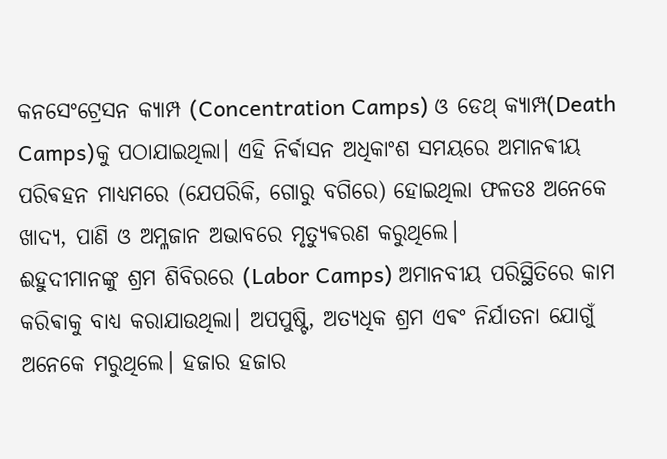କନସେଂଟ୍ରେସନ କ୍ୟାମ୍ପ (Concentration Camps) ଓ ଡେଥ୍ କ୍ୟାମ୍ପ(Death Camps)କୁ ପଠାଯାଇଥିଲା। ଏହି ନିର୍ଵାସନ ଅଧିକାଂଶ ସମୟରେ ଅମାନଵୀୟ ପରିଵହନ ମାଧ୍ୟମରେ (ଯେପରିକି, ଗୋରୁ ବଗିରେ) ହୋଇଥିଲା ଫଳତଃ ଅନେକେ ଖାଦ୍ୟ, ପାଣି ଓ ଅମ୍ଳଜାନ ଅଭାବରେ ମୃତ୍ୟୁଵରଣ କରୁଥିଲେ।
ଈହୁଦୀମାନଙ୍କୁ ଶ୍ରମ ଶିବିରରେ (Labor Camps) ଅମାନବୀୟ ପରିସ୍ଥିତିରେ କାମ କରିଵାକୁ ବାଧ୍ୟ କରାଯାଉଥିଲା। ଅପପୁଷ୍ଟି, ଅତ୍ୟଧିକ ଶ୍ରମ ଏଵଂ ନିର୍ଯାତନା ଯୋଗୁଁ ଅନେକେ ମରୁଥିଲେ। ହଜାର ହଜାର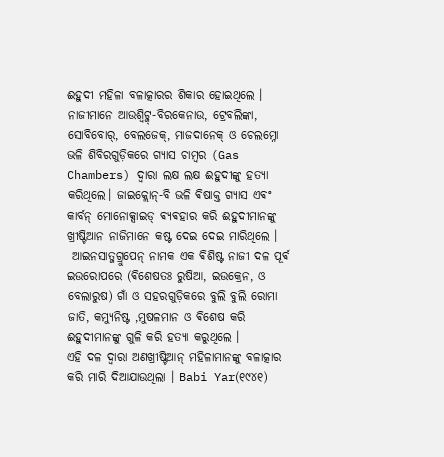ଈହୁଦୀ ମହିଳା ବଳାତ୍କାରର ଶିକାର ହୋଇଥିଲେ ।
ନାଜୀମାନେ ଆଉଶ୍ୱିଟ୍ଜ୍-ବିରକେନାଉ, ଟ୍ରେବଲିଙ୍କା, ସୋବିବୋର୍, ବେଲଜେକ୍, ମାଜଦାନେକ୍ ଓ ଚେଲମ୍ନୋ ଭଳି ଶିବିରଗୁଡ଼ିକରେ ଗ୍ୟାସ ଚାମ୍ବର (Gas Chambers) ଦ୍ଵାରା ଲକ୍ଷ ଲକ୍ଷ ଈହୁଦୀଙ୍କୁ ହତ୍ୟା କରିଥିଲେ। ଜାଇକ୍ଲୋନ୍-ବି ଭଳି ଵିଷାକ୍ତ ଗ୍ୟାସ ଏଵଂ କାର୍ବନ୍ ମୋନୋକ୍ସାଇଡ୍ ଵ୍ୟଵହାର କରି ଈହୁଦୀମାନଙ୍କୁ ଖ୍ରୀଷ୍ଟିଆନ ନାଜିମାନେ କଷ୍ଟ ଦେଇ ଦେଇ ମାରିଥିଲେ ।
 ଆଇନସାତ୍ଜଗ୍ରୁପେନ୍ ନାମକ ଏକ ଵିଶିଷ୍ଟ ନାଜୀ ଦଳ ପୂର୍ଵ ଇଉରୋପରେ (ଵିଶେଷତଃ ରୁଷିଆ, ଇଉକ୍ରେନ, ଓ ବେଲାରୁଷ) ଗାଁ ଓ ସହରଗୁଡ଼ିକରେ ବୁଲି ବୁଲି ରୋମା ଜାତି, କମ୍ୟୁନିଷ୍ଟ ,ମୁଷଳମାନ ଓ ଵିଶେଷ କରି ଈହୁଦୀମାନଙ୍କୁ ଗୁଳି କରି ହତ୍ୟା କରୁଥିଲେ ।
ଏହି ଦଳ ଦ୍ଵାରା ଅଣଖ୍ରୀଷ୍ଟିଆନ୍ ମହିଳାମାନଙ୍କୁ ବଳାତ୍କାର କରି ମାରି ଦିଆଯାଉଥିଲା । Babi Yar(୧୯୪୧)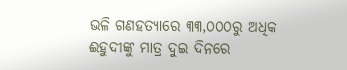ଭଳି ଗଣହତ୍ୟାରେ ୩୩,୦୦୦ରୁ ଅଧିକ ଈହୁଦୀଙ୍କୁ ମାତ୍ର ଦୁଇ ଦିନରେ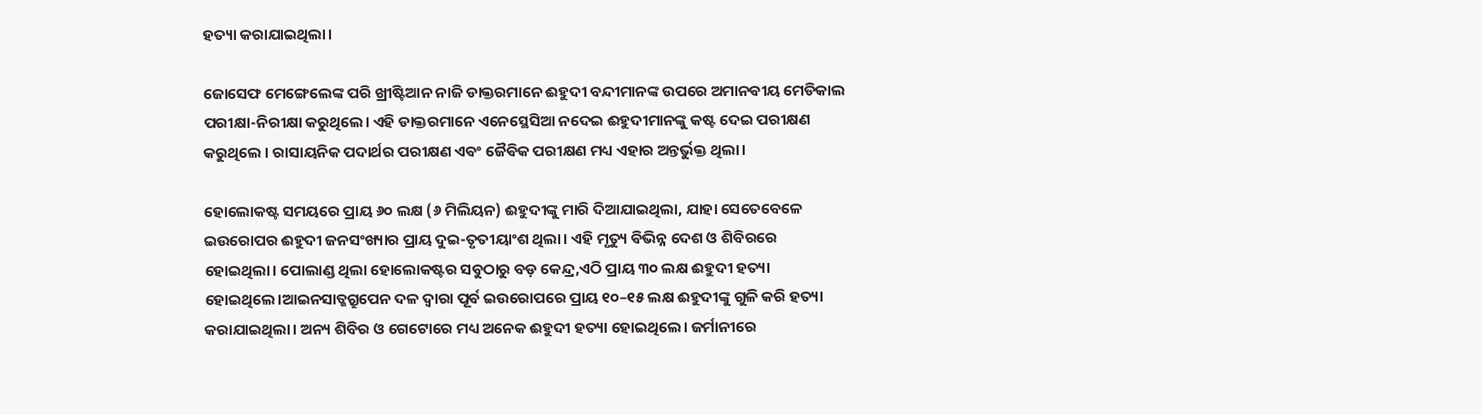ହତ୍ୟା କରାଯାଇଥିଲା।

ଜୋସେଫ ମେଙ୍ଗେଲେଙ୍କ ପରି ଖ୍ରୀଷ୍ଟିଆନ ନାଜି ଡାକ୍ତରମାନେ ଈହୁଦୀ ବନ୍ଦୀମାନଙ୍କ ଉପରେ ଅମାନଵୀୟ ମେଡିକାଲ ପରୀକ୍ଷା-ନିରୀକ୍ଷା କରୁଥିଲେ। ଏହି ଡାକ୍ତରମାନେ ଏନେସ୍ଥେସିଆ ନଦେଇ ଈହୁଦୀମାନଙ୍କୁ କଷ୍ଟ ଦେଇ ପରୀକ୍ଷଣ କରୁଥିଲେ । ରାସାୟନିକ ପଦାର୍ଥର ପରୀକ୍ଷଣ ଏଵଂ ଜୈଵିକ ପରୀକ୍ଷଣ ମଧ୍ୟ ଏହାର ଅନ୍ତର୍ଭୁକ୍ତ ଥିଲା।

ହୋଲୋକଷ୍ଟ ସମୟରେ ପ୍ରାୟ ୬୦ ଲକ୍ଷ (୬ ମିଲିୟନ) ଈହୁଦୀଙ୍କୁ ମାରି ଦିଆଯାଇଥିଲା, ଯାହା ସେତେବେଳେ ଇଉରୋପର ଈହୁଦୀ ଜନସଂଖ୍ୟାର ପ୍ରାୟ ଦୁଇ-ତୃତୀୟାଂଶ ଥିଲା। ଏହି ମୃତ୍ୟୁ ଵିଭିନ୍ନ ଦେଶ ଓ ଶିବିରରେ ହୋଇଥିଲା। ପୋଲାଣ୍ଡ ଥିଲା ହୋଲୋକଷ୍ଟର ସବୁଠାରୁ ବଡ଼ କେନ୍ଦ୍ର,ଏଠି ପ୍ରାୟ ୩୦ ଲକ୍ଷ ଈହୁଦୀ ହତ୍ୟା ହୋଇଥିଲେ।ଆଇନସାତ୍ଜଗ୍ରୁପେନ ଦଳ ଦ୍ୱାରା ପୂର୍ଵ ଇଉରୋପରେ ପ୍ରାୟ ୧୦–୧୫ ଲକ୍ଷ ଈହୁଦୀଙ୍କୁ ଗୁଳି କରି ହତ୍ୟା କରାଯାଇଥିଲା। ଅନ୍ୟ ଶିବିର ଓ ଗେଟୋରେ ମଧ୍ୟ ଅନେକ ଈହୁଦୀ ହତ୍ୟା ହୋଇଥିଲେ। ଜର୍ମାନୀରେ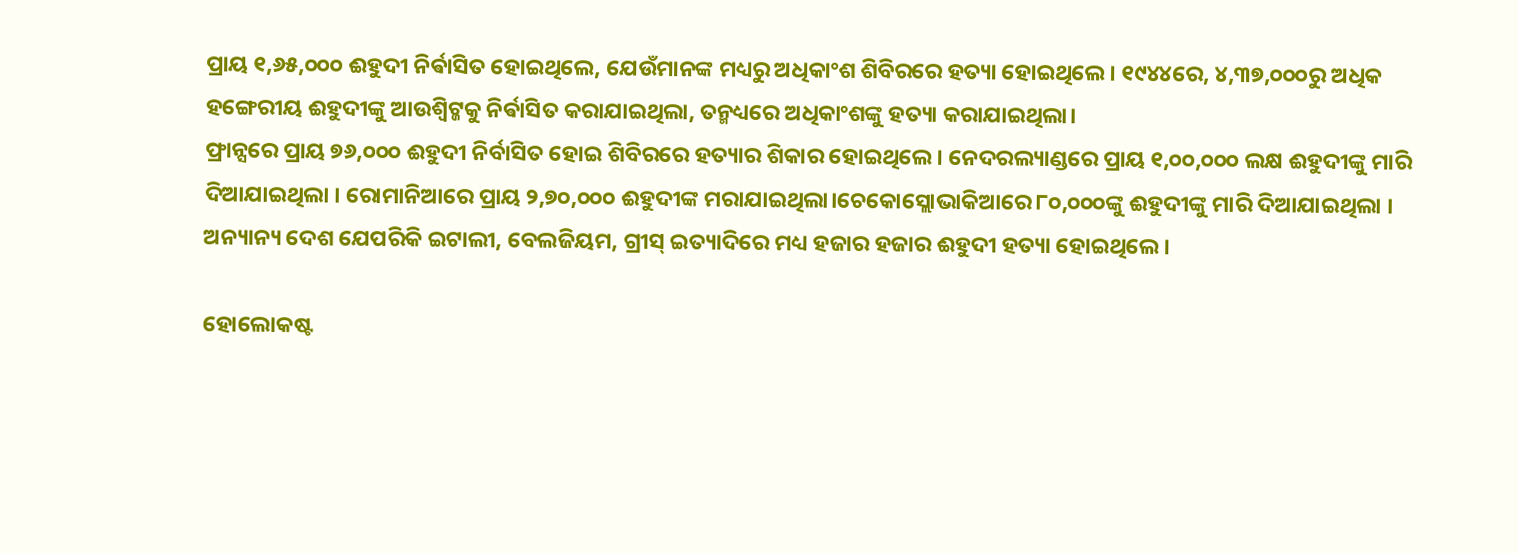ପ୍ରାୟ ୧,୬୫,୦୦୦ ଈହୁଦୀ ନିର୍ଵାସିତ ହୋଇଥିଲେ, ଯେଉଁମାନଙ୍କ ମଧ୍ୟରୁ ଅଧିକାଂଶ ଶିବିରରେ ହତ୍ୟା ହୋଇଥିଲେ। ୧୯୪୪ରେ, ୪,୩୭,୦୦୦ରୁ ଅଧିକ ହଙ୍ଗେରୀୟ ଈହୁଦୀଙ୍କୁ ଆଉଶ୍ୱିଟ୍ଜକୁ ନିର୍ଵାସିତ କରାଯାଇଥିଲା, ତନ୍ମଧ୍ୟରେ ଅଧିକାଂଶଙ୍କୁ ହତ୍ୟା କରାଯାଇଥିଲା।
ଫ୍ରାନ୍ସରେ ପ୍ରାୟ ୭୬,୦୦୦ ଈହୁଦୀ ନିର୍ବାସିତ ହୋଇ ଶିବିରରେ ହତ୍ୟାର ଶିକାର ହୋଇଥିଲେ। ନେଦରଲ୍ୟାଣ୍ଡରେ ପ୍ରାୟ ୧,୦୦,୦୦୦ ଲକ୍ଷ ଈହୁଦୀଙ୍କୁ ମାରି ଦିଆଯାଇଥିଲା ‌। ରୋମାନିଆରେ ପ୍ରାୟ ୨,୭୦,୦୦୦ ଈହୁଦୀଙ୍କ ମରାଯାଇଥିଲା।ଚେକୋସ୍ଲୋଭାକିଆରେ ୮୦,୦୦୦ଙ୍କୁ ଈହୁଦୀଙ୍କୁ ମାରି ଦିଆଯାଇଥିଲା । ଅନ୍ୟାନ୍ୟ ଦେଶ ଯେପରିକି ଇଟାଲୀ, ବେଲଜିୟମ, ଗ୍ରୀସ୍ ଇତ୍ୟାଦିରେ ମଧ୍ୟ ହଜାର ହଜାର ଈହୁଦୀ ହତ୍ୟା ହୋଇଥିଲେ।

ହୋଲୋକଷ୍ଟ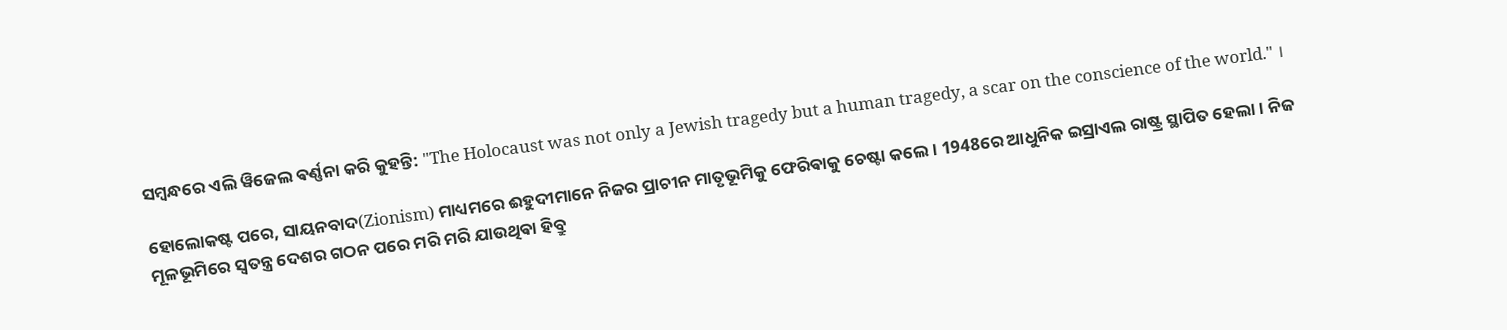ସମ୍ବନ୍ଧରେ ଏଲି ୱିଜେଲ ଵର୍ଣ୍ଣନା କରି କୁହନ୍ତି: "The Holocaust was not only a Jewish tragedy but a human tragedy, a scar on the conscience of the world." ।

ହୋଲୋକଷ୍ଟ ପରେ, ସାୟନବାଦ(Zionism) ମାଧ୍ୟମରେ ଈହୁଦୀମାନେ ନିଜର ପ୍ରାଚୀନ ମାତୃଭୂମିକୁ ଫେରିଵାକୁ ଚେଷ୍ଟା କଲେ। 1948ରେ ଆଧୁନିକ ଇସ୍ରାଏଲ ରାଷ୍ଟ୍ର ସ୍ଥାପିତ ହେଲା। ନିଜ ମୂଳଭୂମିରେ ସ୍ଵତନ୍ତ୍ର ଦେଶର ଗଠନ ପରେ ମରି ମରି ଯାଉଥିଵା ହିବ୍ରୁ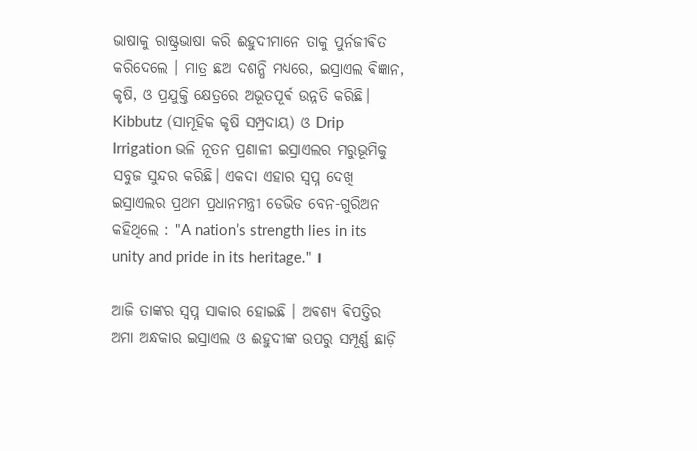ଭାଷାକୁ ରାଷ୍ଟ୍ରଭାଷା କରି ଈହୁଦୀମାନେ ତାକୁ ପୁର୍ନଜୀଵିତ କରିଦେଲେ ‌। ମାତ୍ର ଛଅ ଦଶନ୍ଧି ମଧ୍ୟରେ, ଇସ୍ରାଏଲ ଵିଜ୍ଞାନ, କୃଷି, ଓ ପ୍ରଯୁକ୍ତି କ୍ଷେତ୍ରରେ ଅଭୂତପୂର୍ଵ ଉନ୍ନତି କରିଛି। Kibbutz (ସାମୂହିକ କୃଷି ସମ୍ପ୍ରଦାୟ) ଓ Drip Irrigation ଭଳି ନୂତନ ପ୍ରଣାଳୀ ଇସ୍ରାଏଲର ମରୁଭୂମିକୁ ସବୁଜ ସୁନ୍ଦର କରିଛି। ଏକଦା ଏହାର ସ୍ଵପ୍ନ ଦେଖି ଇସ୍ରାଏଲର ପ୍ରଥମ ପ୍ରଧାନମନ୍ତ୍ରୀ ଡେଭିଡ ବେନ-ଗୁରିଅନ କହିଥିଲେ : "A nation’s strength lies in its unity and pride in its heritage." ।‌

ଆଜି ତାଙ୍କର ସ୍ଵପ୍ନ ସାକାର ହୋଇଛି । ଅଵଶ୍ୟ ଵିପତ୍ତିର ଅମା ଅନ୍ଧକାର ଇସ୍ରାଏଲ ଓ ଈହୁଦୀଙ୍କ ଉପରୁ ସମ୍ପୂର୍ଣ୍ଣ ଛାଡ଼ି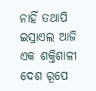ନାହିଁ ତଥାପି ଇସ୍ରାଏଲ ଆଜି ଏକ ଶକ୍ତିଶାଳୀ ଦେଶ ରୂପେ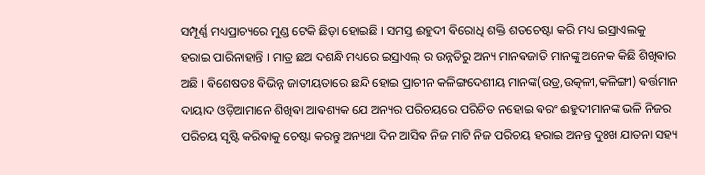ସମ୍ପୂର୍ଣ୍ଣ ମଧ୍ୟପ୍ରାଚ୍ୟରେ ମୁଣ୍ଡ ଟେକି ଛିଡ଼ା ହୋଇଛି । ସମସ୍ତ ଈହୁଦୀ ଵିରୋଧି ଶକ୍ତି ଶତଚେଷ୍ଟା କରି ମଧ୍ୟ ଇସ୍ରାଏଲକୁ ହରାଇ ପାରିନାହାନ୍ତି । ମାତ୍ର ଛଅ ଦଶନ୍ଧି ମଧ୍ୟରେ ଇସ୍ରାଏଲ୍ ର ଉନ୍ନତିରୁ ଅନ୍ୟ ମାନଵଜାତି ମାନଙ୍କୁ ଅନେକ କିଛି ଶିଖିଵାର ଅଛି । ଵିଶେଷତଃ ଵିଭିନ୍ନ ଜାତୀୟତାରେ ଛନ୍ଦି ହୋଇ ପ୍ରାଚୀନ କଳିଙ୍ଗଦେଶୀୟ ମାନଙ୍କ(ଉଡ୍ର,ଉତ୍କଳୀ,କଳିଙ୍ଗୀ) ଵର୍ତ୍ତମାନ ଦାୟାଦ ଓଡ଼ିଆମାନେ ଶିଖିଵା ଆଵଶ୍ୟକ ଯେ ଅନ୍ୟର ପରିଚୟରେ ପରିଚିତ ନହୋଇ ଵରଂ ଈହୁଦୀମାନଙ୍କ ଭଳି ନିଜର ପରିଚୟ ସୃଷ୍ଟି କରିଵାକୁ ଚେଷ୍ଟା କରନ୍ତୁ ଅନ୍ୟଥା ଦିନ ଆସିଵ ନିଜ ମାଟି ନିଜ ପରିଚୟ ହରାଇ ଅନନ୍ତ ଦୁଃଖ ଯାତନା ସହ୍ୟ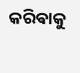କରିଵାକୁ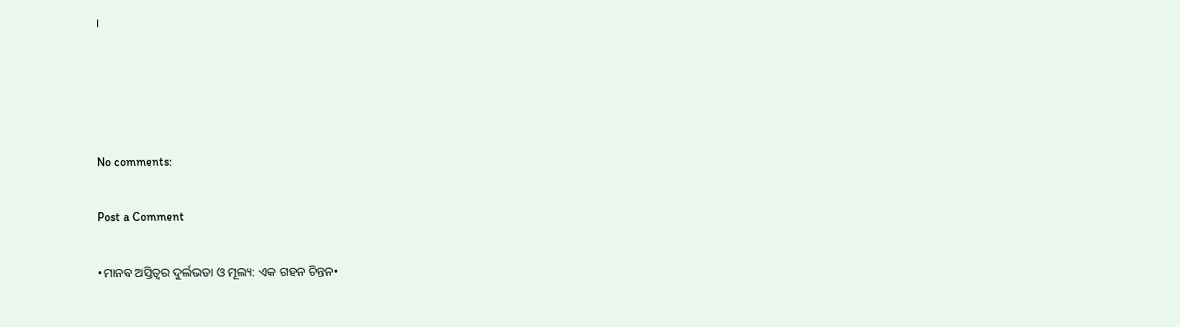।




No comments:

Post a Comment

•ମାନଵ ଅସ୍ତିତ୍ୱର ଦୁର୍ଲଭତା ଓ ମୂଲ୍ୟ: ଏକ ଗହନ ଚିନ୍ତନ•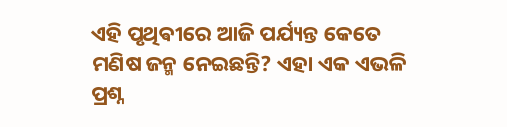ଏହି ପୃଥିଵୀରେ ଆଜି ପର୍ଯ୍ୟନ୍ତ କେତେ ମଣିଷ ଜନ୍ମ ନେଇଛନ୍ତି? ଏହା ଏକ ଏଭଳି ପ୍ରଶ୍ନ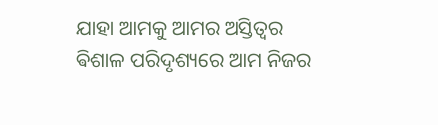ଯାହା ଆମକୁ ଆମର ଅସ୍ତିତ୍ୱର ଵିଶାଳ ପରିଦୃଶ୍ୟରେ ଆମ ନିଜର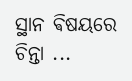ସ୍ଥାନ ଵିଷୟରେ ଚିନ୍ତା ...